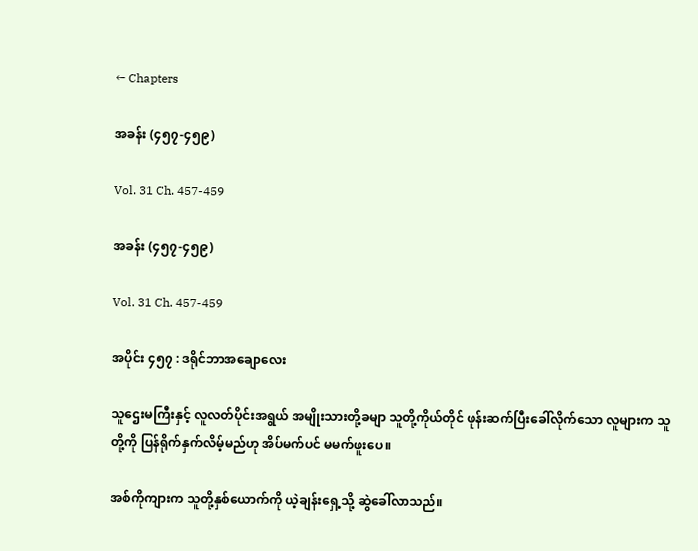← Chapters

အခန်း (၄၅၇-၄၅၉)

Vol. 31 Ch. 457-459

အခန်း (၄၅၇-၄၅၉)

Vol. 31 Ch. 457-459

အပိုင်း ၄၅၇ : ဒရိုင်ဘာအချောလေး

သူဌေးမကြီးနှင့် လူလတ်ပိုင်းအရွယ် အမျိုးသားတို့ခမျာ သူတို့ကိုယ်တိုင် ဖုန်းဆက်ပြီးခေါ်လိုက်သော လူများက သူတို့ကို ပြန်ရိုက်နှက်လိမ့်မည်ဟု အိပ်မက်ပင် မမက်ဖူးပေ။

အစ်ကိုကျားက သူတို့နှစ်ယောက်ကို ယဲ့ချန်းရှေ့သို့ ဆွဲခေါ်လာသည်။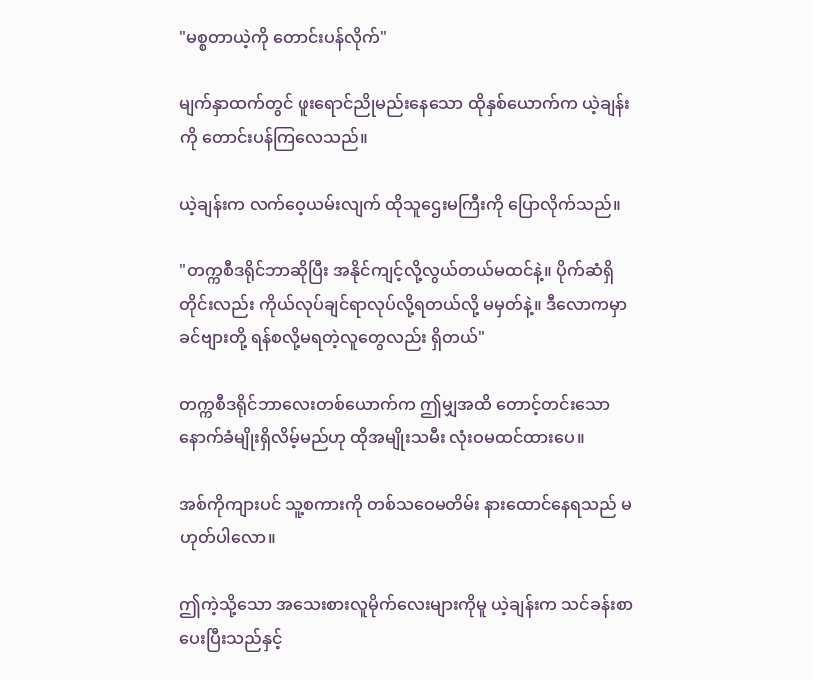"မစ္စတာယဲ့ကို တောင်းပန်လိုက်"

မျက်နှာထက်တွင် ဖူးရောင်ညိုမည်းနေသော ထိုနှစ်ယောက်က ယဲ့ချန်းကို တောင်းပန်ကြလေသည်။

ယဲ့ချန်းက လက်ဝေ့ယမ်းလျက် ထိုသူဌေးမကြီးကို ပြောလိုက်သည်။

"တက္ကစီဒရိုင်ဘာဆိုပြီး အနိုင်ကျင့်လို့လွယ်တယ်မထင်နဲ့။ ပိုက်ဆံရှိတိုင်းလည်း ကိုယ်လုပ်ချင်ရာလုပ်လို့ရတယ်လို့ မမှတ်နဲ့။ ဒီလောကမှာ ခင်ဗျားတို့ ရန်စလို့မရတဲ့လူတွေလည်း ရှိတယ်"

တက္ကစီဒရိုင်ဘာလေးတစ်ယောက်က ဤမျှအထိ တောင့်တင်းသော နောက်ခံမျိုးရှိလိမ့်မည်ဟု ထိုအမျိုးသမီး လုံးဝမထင်ထားပေ။

အစ်ကိုကျားပင် သူ့စကားကို တစ်သဝေမတိမ်း နားထောင်နေရသည် မဟုတ်ပါလော။

ဤကဲ့သို့သော အသေးစားလူမိုက်လေးများကိုမူ ယဲ့ချန်းက သင်ခန်းစာပေးပြီးသည်နှင့်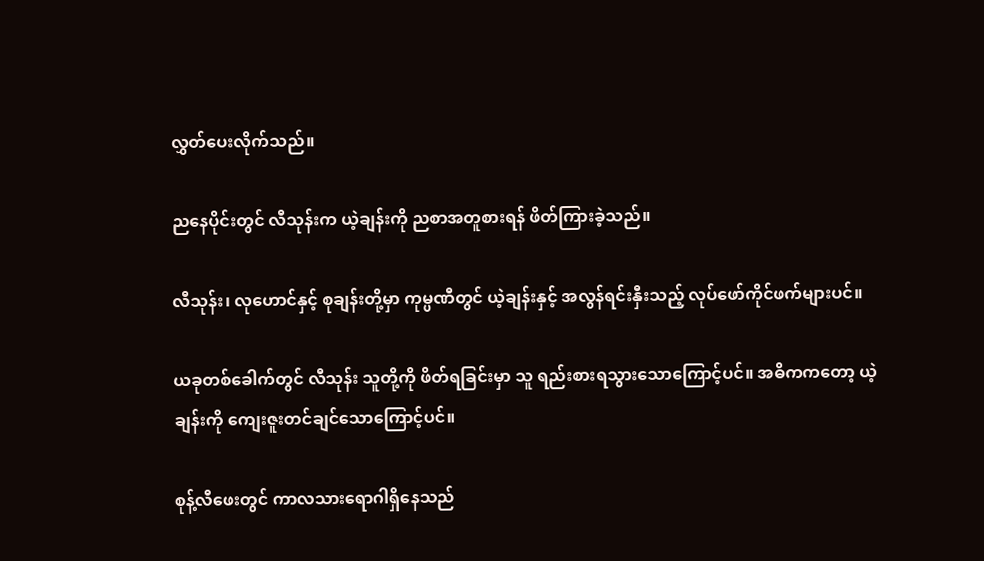လွှတ်ပေးလိုက်သည်။

ညနေပိုင်းတွင် လီသုန်းက ယဲ့ချန်းကို ညစာအတူစားရန် ဖိတ်ကြားခဲ့သည်။

လီသုန်း၊ လုဟောင်နှင့် စုချန်းတို့မှာ ကုမ္ပဏီတွင် ယဲ့ချန်းနှင့် အလွန်ရင်းနှီးသည့် လုပ်ဖော်ကိုင်ဖက်များပင်။

ယခုတစ်ခေါက်တွင် လီသုန်း သူတို့ကို ဖိတ်ရခြင်းမှာ သူ ရည်းစားရသွားသောကြောင့်ပင်။ အဓိကကတော့ ယဲ့ချန်းကို ကျေးဇူးတင်ချင်သောကြောင့်ပင်။

စုန့်လီဖေးတွင် ကာလသားရောဂါရှိနေသည်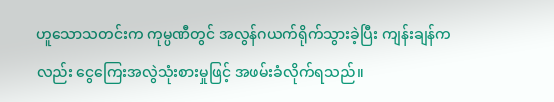ဟူသောသတင်းက ကုမ္ပဏီတွင် အလွန်ဂယက်ရိုက်သွားခဲ့ပြီး ကျန်းချန်ကလည်း ငွေကြေးအလွဲသုံးစားမှုဖြင့် အဖမ်းခံလိုက်ရသည်။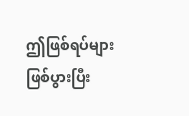ဤဖြစ်ရပ်များ ဖြစ်ပွားပြီး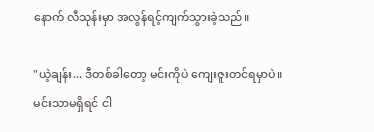နောက် လီသုန်းမှာ အလွန်ရင့်ကျက်သွားခဲ့သည်။

"ယဲ့ချန်း... ဒီတစ်ခါတော့ မင်းကိုပဲ ကျေးဇူးတင်ရမှာပဲ။ မင်းသာမရှိရင် ငါ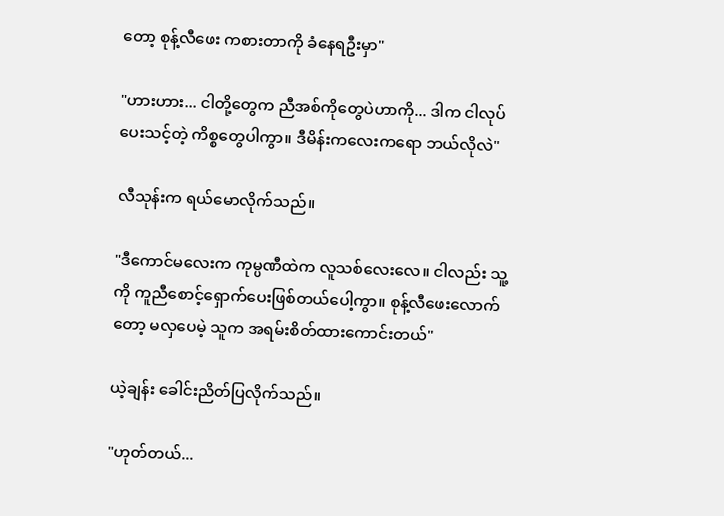တော့ စုန့်လီဖေး ကစားတာကို ခံနေရဦးမှာ"

"ဟားဟား... ငါတို့တွေက ညီအစ်ကိုတွေပဲဟာကို... ဒါက ငါလုပ်ပေးသင့်တဲ့ ကိစ္စတွေပါကွာ။ ဒီမိန်းကလေးကရော ဘယ်လိုလဲ"

လီသုန်းက ရယ်မောလိုက်သည်။

"ဒီကောင်မလေးက ကုမ္ပဏီထဲက လူသစ်လေးလေ။ ငါလည်း သူ့ကို ကူညီစောင့်ရှောက်ပေးဖြစ်တယ်ပေါ့ကွာ။ စုန့်လီဖေးလောက်တော့ မလှပေမဲ့ သူက အရမ်းစိတ်ထားကောင်းတယ်"

ယဲ့ချန်း ခေါင်းညိတ်ပြလိုက်သည်။

"ဟုတ်တယ်...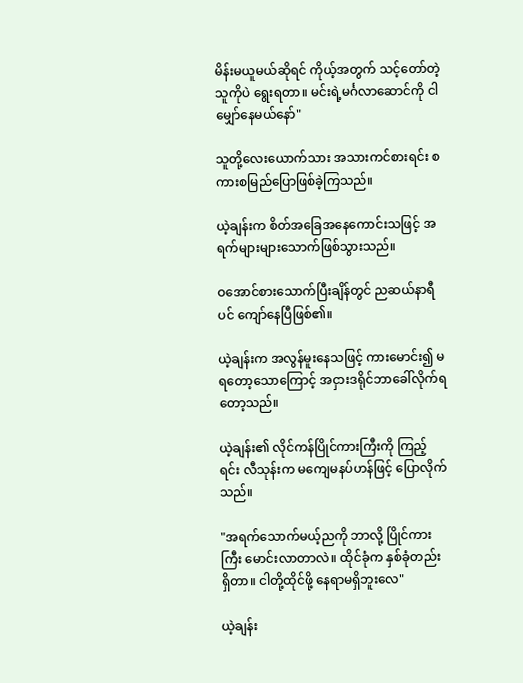မိန်းမယူမယ်ဆိုရင် ကိုယ့်အတွက် သင့်တော်တဲ့သူကိုပဲ ရွေးရတာ။ မင်းရဲ့မင်္ဂလာဆောင်ကို ငါ မျှော်နေမယ်နော်"

သူတို့လေးယောက်သား အသားကင်စားရင်း စကားစမြည်ပြောဖြစ်ခဲ့ကြသည်။

ယဲ့ချန်းက စိတ်အခြေအနေကောင်းသဖြင့် အရက်များများသောက်ဖြစ်သွားသည်။

ဝအောင်စားသောက်ပြီးချိန်တွင် ညဆယ်နာရီပင် ကျော်နေပြီဖြစ်၏။

ယဲ့ချန်းက အလွန်မူးနေသဖြင့် ကားမောင်း၍ မရတော့သောကြောင့် အငှားဒရိုင်ဘာခေါ်လိုက်ရတော့သည်။

ယဲ့ချန်း၏ လိုင်ကန်ပြိုင်ကားကြီးကို ကြည့်ရင်း လီသုန်းက မကျေမနပ်ဟန်ဖြင့် ပြောလိုက်သည်။

"အရက်သောက်မယ့်ညကို ဘာလို့ ပြိုင်ကားကြီး မောင်းလာတာလဲ။ ထိုင်ခုံက နှစ်ခုံတည်းရှိတာ။ ငါတို့ထိုင်ဖို့ နေရာမရှိဘူးလေ"

ယဲ့ချန်း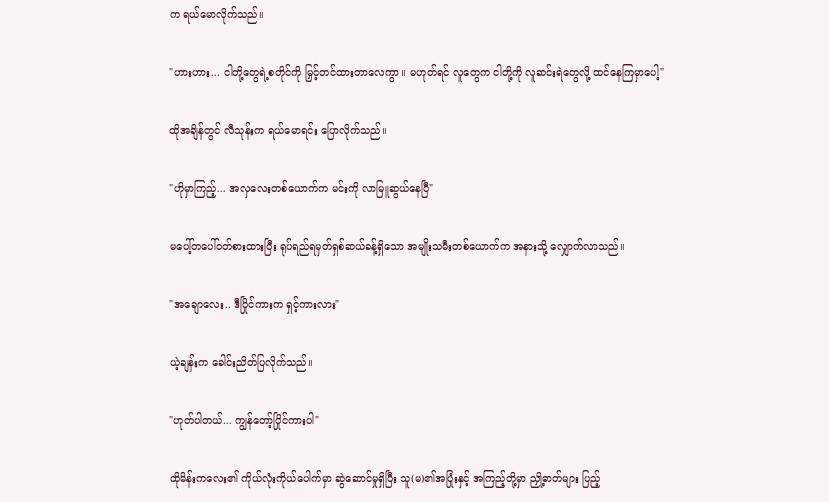က ရယ်မောလိုက်သည်။

"ဟားဟား... ငါတို့တွေရဲ့စတိုင်ကို မြှင့်တင်ထားတာလေကွာ။ မဟုတ်ရင် လူတွေက ငါတို့ကို လူဆင်းရဲတွေလို့ ထင်နေကြမှာပေါ့"

ထိုအချိန်တွင် လီသုန်းက ရယ်မောရင်း ပြောလိုက်သည်။

"ဟိုမှာကြည့်... အလှလေးတစ်ယောက်က မင်းကို လာမြူဆွယ်နေပြီ"

မပေါ့်တပေါ်ဝတ်စားထားပြီး ရုပ်ရည်ရမှတ်ရှစ်ဆယ်ခန့်ရှိသော အမျိုးသမီးတစ်ယောက်က အနားသို့ လျှောက်လာသည်။

"အချောလေး.. ဒီပြိုင်ကားက ရှင့်ကားလား"

ယဲ့ချန်းက ခေါင်းညိတ်ပြလိုက်သည်။

"ဟုတ်ပါတယ်... ကျွန်တော့်ပြိုင်ကားပါ"

ထိုမိန်းကလေး၏ ကိုယ်လုံးကိုယ်ပေါက်မှာ ဆွဲဆောင်မှုရှိပြီး သူ(မ)၏အပြုံးနှင့် အကြည့်တို့မှာ ညှို့ဓာတ်များ ပြည့်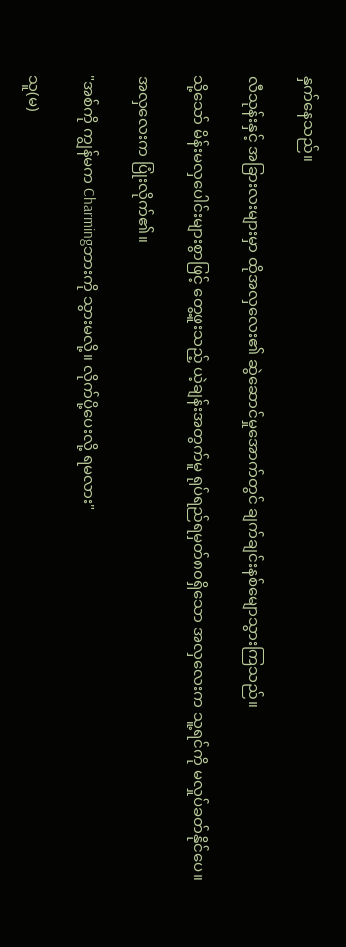နှက်နေသည်။

လီသုန်းနှင့် အခြားလးများမှာ ထိုအလှလေး၏ ဆွဲဆောင်မှုအောက်တွင် ချက်ချင်းနစ်မျောသွားကြသည်။

သို့သော် မိန်းမလှပေါင်းများစွာဖြင့် တွေ့ဖူးသည့် ယဲ့ချန်းအတွက်မူ ရုပ်ရည်ရမှတ်၈၀ရှိသော အလှလေးက သူ့ရင်ကို မလှုပ်ခတ်နိုင်ပေ။

အလှလေးက ပြုံးလိုက်၏။

"အစ်ကို ကျွန်မက Charmingဘားကို သွားမလို့။ လိုက်ပို့ပေးလို့ ရမလား"

သူ(မ)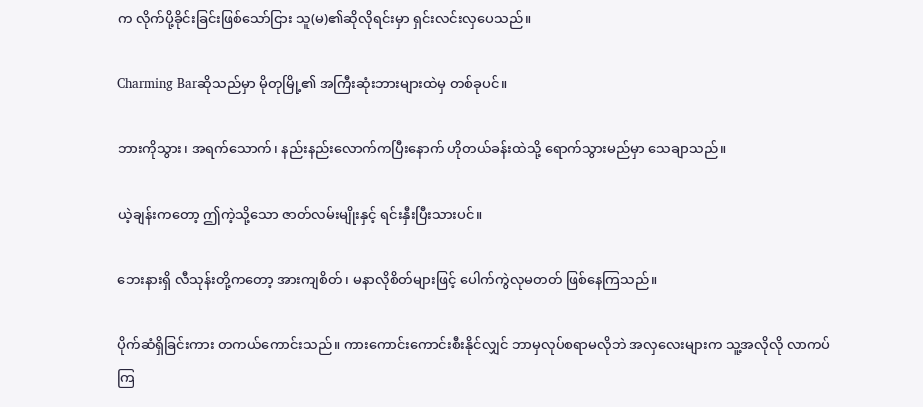က လိုက်ပို့ခိုင်းခြင်းဖြစ်သော်ငြား သူ(မ)၏ဆိုလိုရင်းမှာ ရှင်းလင်းလှပေသည်။

Charming Barဆိုသည်မှာ မိုတုမြို့၏ အကြီးဆုံးဘားများထဲမှ တစ်ခုပင်။

ဘားကိုသွား၊ အရက်သောက်၊ နည်းနည်းလောက်ကပြီးနောက် ဟိုတယ်ခန်းထဲသို့ ရောက်သွားမည်မှာ သေချာသည်။

ယဲ့ချန်းကတော့ ဤကဲ့သို့သော ဇာတ်လမ်းမျိုးနှင့် ရင်းနှီးပြီးသားပင်။

ဘေးနားရှိ လီသုန်းတို့ကတော့ အားကျစိတ်၊ မနာလိုစိတ်များဖြင့် ပေါက်ကွဲလုမတတ် ဖြစ်နေကြသည်။

ပိုက်ဆံရှိခြင်းကား တကယ်ကောင်းသည်။ ကားကောင်းကောင်းစီးနိုင်လျှင် ဘာမှလုပ်စရာမလိုဘဲ အလှလေးများက သူ့အလိုလို လာကပ်ကြ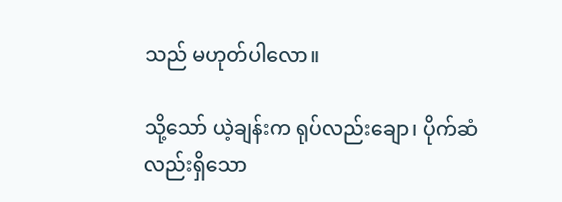သည် မဟုတ်ပါလော။

သို့သော် ယဲ့ချန်းက ရုပ်လည်းချော၊ ပိုက်ဆံလည်းရှိသော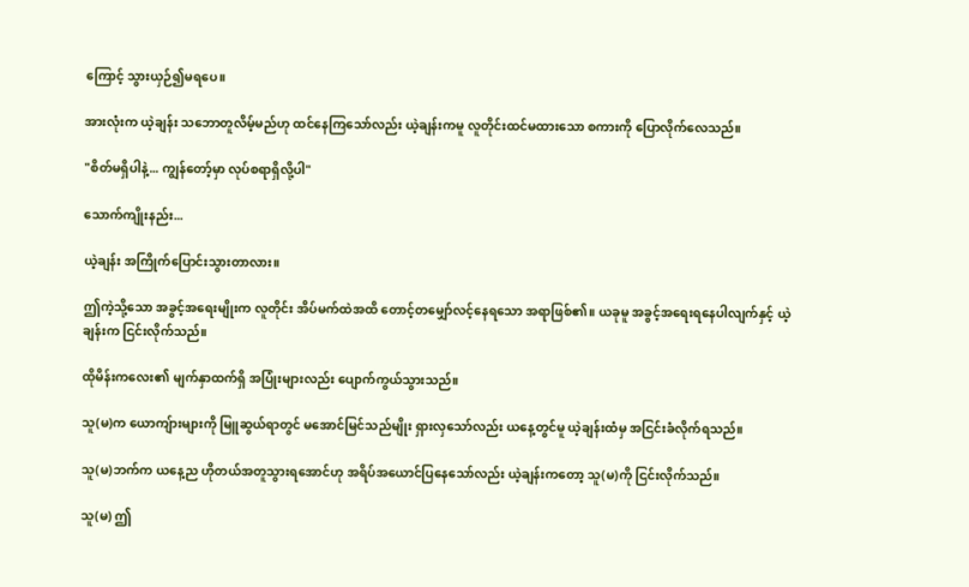ကြောင့် သွားယှဉ်၍မရပေ။

အားလုံးက ယဲ့ချန်း သဘောတူလိမ့်မည်ဟု ထင်နေကြသော်လည်း ယဲ့ချန်းကမူ လူတိုင်းထင်မထားသော စကားကို ပြောလိုက်လေသည်။

"စိတ်မရှိပါနဲ့... ကျွန်တော့်မှာ လုပ်စရာရှိလို့ပါ"

သောက်ကျိုးနည်း...

ယဲ့ချန်း အကြိုက်ပြောင်းသွားတာလား။

ဤကဲ့သို့သော အခွင့်အရေးမျိုးက လူတိုင်း အိပ်မက်ထဲအထိ တောင့်တမျှော်လင့်နေရသော အရာဖြစ်၏။ ယခုမူ အခွင့်အရေးရနေပါလျက်နှင့် ယဲ့ချန်းက ငြင်းလိုက်သည်။

ထိုမိန်းကလေး၏ မျက်နှာထက်ရှိ အပြုံးများလည်း ပျောက်ကွယ်သွားသည်။

သူ(မ)က ယောကျ်ားများကို မြူဆွယ်ရာတွင် မအောင်မြင်သည်မျိုး ရှားလှသော်လည်း ယနေ့တွင်မူ ယဲ့ချန်းထံမှ အငြင်းခံလိုက်ရသည်။

သူ(မ)ဘက်က ယနေ့ည ဟိုတယ်အတူသွားရအောင်ဟု အရိပ်အယောင်ပြနေသော်လည်း ယဲ့ချန်းကတော့ သူ(မ)ကို ငြင်းလိုက်သည်။

သူ(မ) ဤ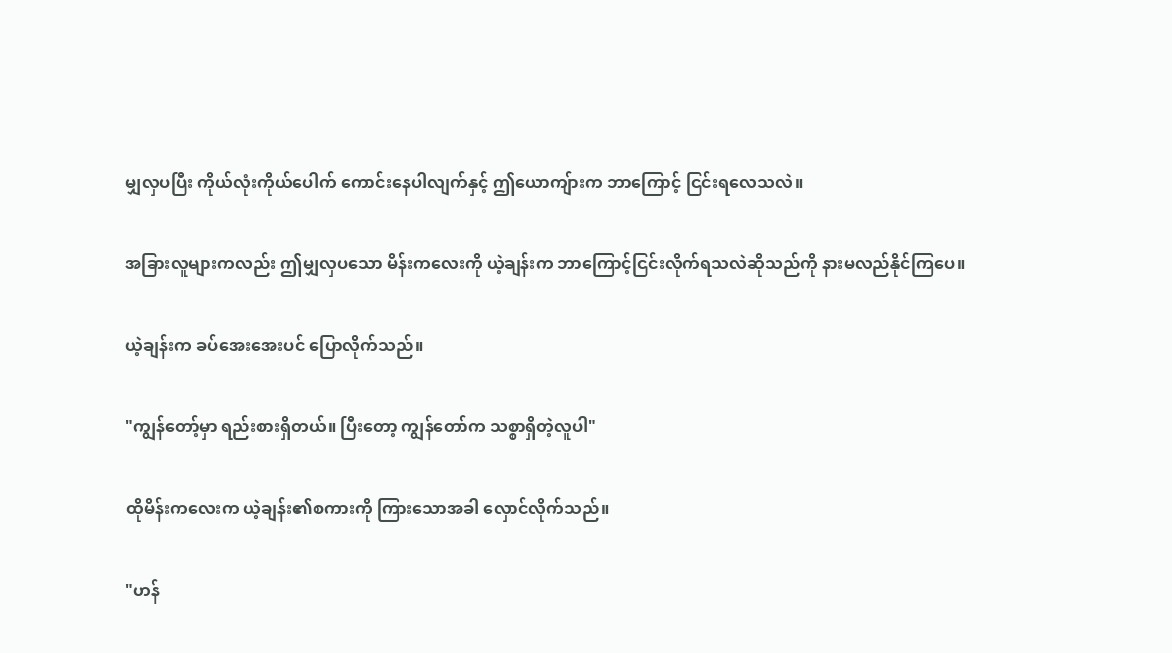မျှလှပပြီး ကိုယ်လုံးကိုယ်ပေါက် ကောင်းနေပါလျက်နှင့် ဤယောကျ်ားက ဘာကြောင့် ငြင်းရလေသလဲ။

အခြားလူများကလည်း ဤမျှလှပသော မိန်းကလေးကို ယဲ့ချန်းက ဘာကြောင့်ငြင်းလိုက်ရသလဲဆိုသည်ကို နားမလည်နိုင်ကြပေ။

ယဲ့ချန်းက ခပ်အေးအေးပင် ပြောလိုက်သည်။

"ကျွန်တော့်မှာ ရည်းစားရှိတယ်။ ပြီးတော့ ကျွန်တော်က သစ္စာရှိတဲ့လူပါ"

ထိုမိန်းကလေးက ယဲ့ချန်း၏စကားကို ကြားသောအခါ လှောင်လိုက်သည်။

"ဟန်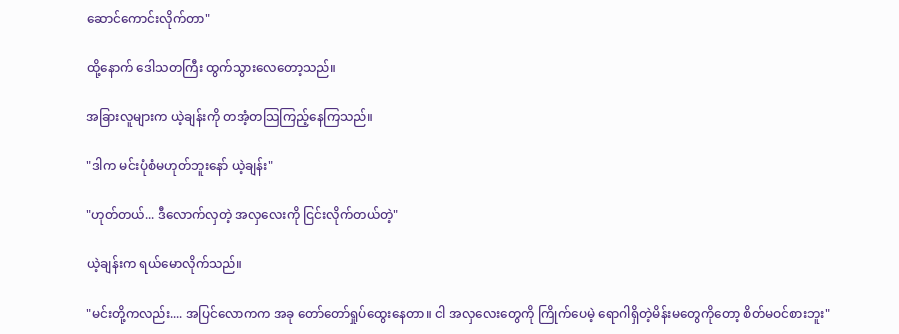ဆောင်ကောင်းလိုက်တာ"

ထို့နောက် ဒေါသတကြီး ထွက်သွားလေတော့သည်။

အခြားလူများက ယဲ့ချန်းကို တအံ့တသြကြည့်နေကြသည်။

"ဒါက မင်းပုံစံမဟုတ်ဘူးနော် ယဲ့ချန်း"

"ဟုတ်တယ်... ဒီလောက်လှတဲ့ အလှလေးကို ငြင်းလိုက်တယ်တဲ့"

ယဲ့ချန်းက ရယ်မောလိုက်သည်။

"မင်းတို့ကလည်း.... အပြင်လောကက အခု တော်တော်ရှုပ်ထွေးနေတာ။ ငါ အလှလေးတွေကို ကြိုက်ပေမဲ့ ရောဂါရှိတဲ့မိန်းမတွေကိုတော့ စိတ်မဝင်စားဘူး"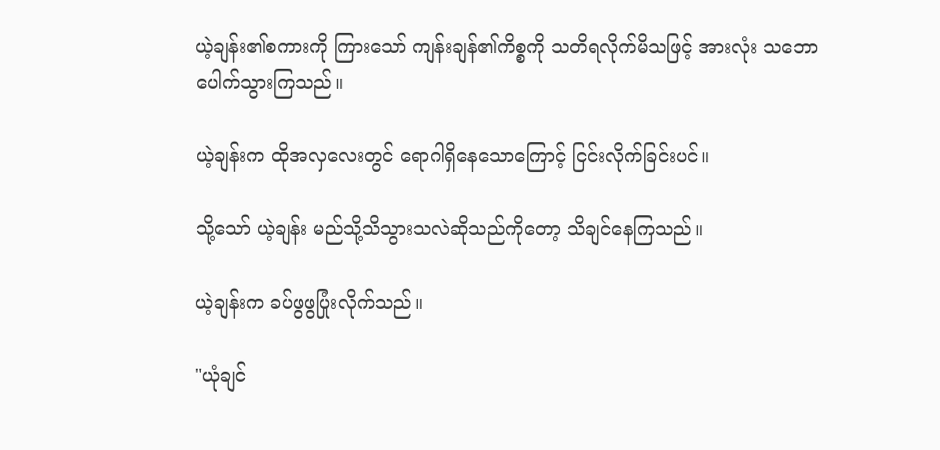ယဲ့ချန်း၏စကားကို ကြားသော် ကျန်းချန်၏ကိစ္စကို သတိရလိုက်မိသဖြင့် အားလုံး သဘောပေါက်သွားကြသည်။

ယဲ့ချန်းက ထိုအလှလေးတွင် ရောဂါရှိနေသောကြောင့် ငြင်းလိုက်ခြင်းပင်။

သို့သော် ယဲ့ချန်း မည်သို့သိသွားသလဲဆိုသည်ကိုတော့ သိချင်နေကြသည်။

ယဲ့ချန်းက ခပ်ဖွဖွပြုံးလိုက်သည်။

"ယုံချင်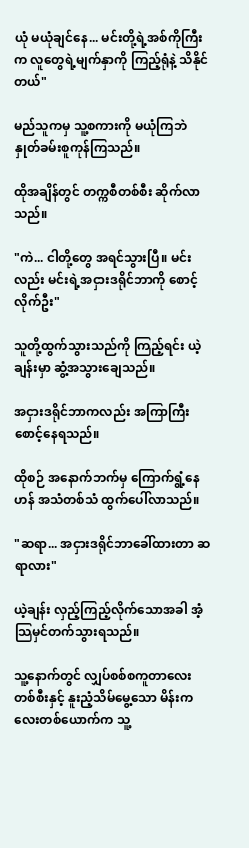ယုံ မယုံချင်နေ... မင်းတို့ရဲ့အစ်ကိုကြီးက လူတွေရဲ့မျက်နှာကို ကြည့်ရုံနဲ့ သိနိုင်တယ်"

မည်သူကမှ သူ့စကားကို မယုံကြဘဲ နှုတ်ခမ်းစူကုန်ကြသည်။

ထိုအချိန်တွင် တက္ကစီတစ်စီး ဆိုက်လာသည်။

"ကဲ... ငါတို့တွေ အရင်သွားပြီ။ မင်းလည်း မင်းရဲ့အငှားဒရိုင်ဘာကို စောင့်လိုက်ဦး"

သူတို့ထွက်သွားသည်ကို ကြည့်ရင်း ယဲ့ချန်းမှာ ဆွံ့အသွားချေသည်။

အငှားဒရိုင်ဘာကလည်း အကြာကြီးစောင့်နေရသည်။

ထိုစဉ် အနောက်ဘက်မှ ကြောက်ရွံ့နေဟန် အသံတစ်သံ ထွက်ပေါ်လာသည်။

"ဆရာ... အငှားဒရိုင်ဘာခေါ်ထားတာ ဆရာလား"

ယဲ့ချန်း လှည့်ကြည့်လိုက်သောအခါ အံ့သြမှင်တက်သွားရသည်။

သူ့နောက်တွင် လျှပ်စစ်စကူတာလေးတစ်စီးနှင့် နူးညံ့သိမ်မွေ့သော မိန်းကလေးတစ်ယောက်က သူ့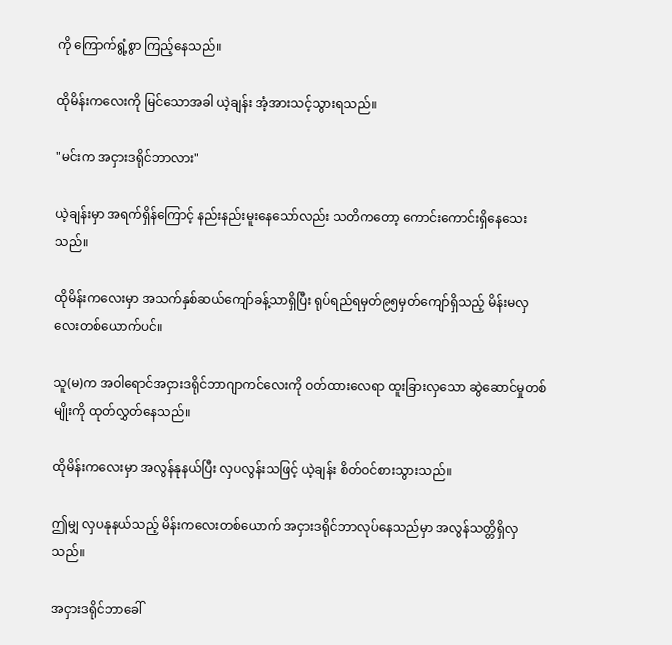ကို ကြောက်ရွံ့စွာ ကြည့်နေသည်။

ထိုမိန်းကလေးကို မြင်သောအခါ ယဲ့ချန်း အံ့အားသင့်သွားရသည်။

"မင်းက အငှားဒရိုင်ဘာလား"

ယဲ့ချန်းမှာ အရက်ရှိန်ကြောင့် နည်းနည်းမူးနေသော်လည်း သတိကတော့ ကောင်းကောင်းရှိနေသေးသည်။

ထိုမိန်းကလေးမှာ အသက်နှစ်ဆယ်ကျော်ခန့်သာရှိပြီး ရုပ်ရည်ရမှတ်၉၅မှတ်ကျော်ရှိသည့် မိန်းမလှလေးတစ်ယောက်ပင်။

သူ(မ)က အဝါရောင်အငှားဒရိုင်ဘာဂျာကင်လေးကို ဝတ်ထားလေရာ ထူးခြားလှသော ဆွဲဆောင်မှုတစ်မျိုးကို ထုတ်လွှတ်နေသည်။

ထိုမိန်းကလေးမှာ အလွန်နုနယ်ပြီး လှပလွန်းသဖြင့် ယဲ့ချန်း စိတ်ဝင်စားသွားသည်။

ဤမျှ လှပနုနယ်သည့် မိန်းကလေးတစ်ယောက် အငှားဒရိုင်ဘာလုပ်နေသည်မှာ အလွန်သတ္တိရှိလှသည်။

အငှားဒရိုင်ဘာခေါ်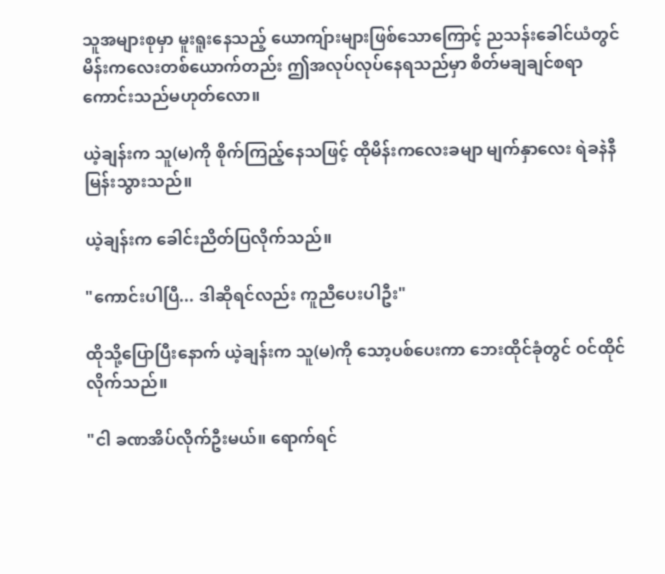သူအများစုမှာ မူးရူးနေသည့် ယောကျ်ားများဖြစ်သောကြောင့် ညသန်းခေါင်ယံတွင် မိန်းကလေးတစ်ယောက်တည်း ဤအလုပ်လုပ်နေရသည်မှာ စိတ်မချချင်စရာကောင်းသည်မဟုတ်လော။

ယဲ့ချန်းက သူ(မ)ကို စိုက်ကြည့်နေသဖြင့် ထိုမိန်းကလေးခမျာ မျက်နှာလေး ရဲခနဲနီမြန်းသွားသည်။

ယဲ့ချန်းက ခေါင်းညိတ်ပြလိုက်သည်။

"ကောင်းပါပြီ... ဒါဆိုရင်လည်း ကူညီပေးပါဦး"

ထိုသို့ပြောပြီးနောက် ယဲ့ချန်းက သူ(မ)ကို သော့ပစ်ပေးကာ ဘေးထိုင်ခုံတွင် ဝင်ထိုင်လိုက်သည်။

"ငါ ခဏအိပ်လိုက်ဦးမယ်။ ရောက်ရင်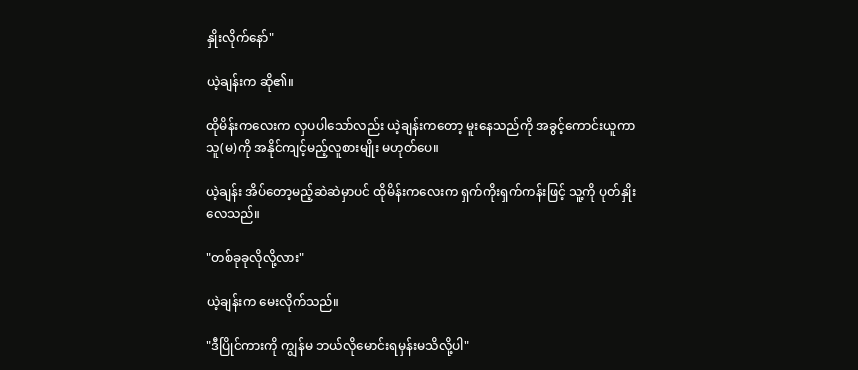နှိုးလိုက်နော်"

ယဲ့ချန်းက ဆို၏။

ထိုမိန်းကလေးက လှပပါသော်လည်း ယဲ့ချန်းကတော့ မူးနေသည်ကို အခွင့်ကောင်းယူကာ သူ(မ)ကို အနိုင်ကျင့်မည့်လူစားမျိုး မဟုတ်ပေ။

ယဲ့ချန်း အိပ်တော့မည့်ဆဲဆဲမှာပင် ထိုမိန်းကလေးက ရှက်ကိုးရှက်ကန်းဖြင့် သူ့ကို ပုတ်နှိုးလေသည်။

"တစ်ခုခုလိုလို့လား"

ယဲ့ချန်းက မေးလိုက်သည်။

"ဒီပြိုင်ကားကို ကျွန်မ ဘယ်လိုမောင်းရမှန်းမသိလို့ပါ"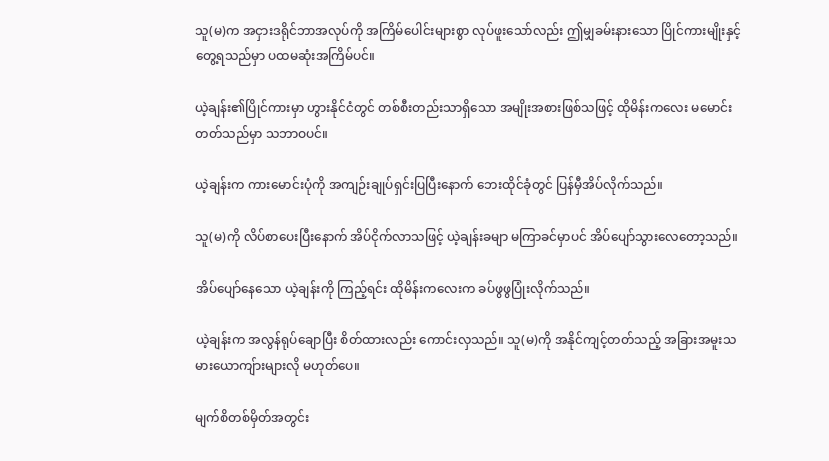သူ(မ)က အငှားဒရိုင်ဘာအလုပ်ကို အကြိမ်ပေါင်းများစွာ လုပ်ဖူးသော်လည်း ဤမျှခမ်းနားသော ပြိုင်ကားမျိုးနှင့် တွေ့ရသည်မှာ ပထမဆုံးအကြိမ်ပင်။

ယဲ့ချန်း၏ပြိုင်ကားမှာ ဟွားနိုင်ငံတွင် တစ်စီးတည်းသာရှိသော အမျိုးအစားဖြစ်သဖြင့် ထိုမိန်းကလေး မမောင်းတတ်သည်မှာ သဘာဝပင်။

ယဲ့ချန်းက ကားမောင်းပုံကို အကျဉ်းချုပ်ရှင်းပြပြီးနောက် ဘေးထိုင်ခုံတွင် ပြန်မှီအိပ်လိုက်သည်။

သူ(မ)ကို လိပ်စာပေးပြီးနောက် အိပ်ငိုက်လာသဖြင့် ယဲ့ချန်းခမျာ မကြာခင်မှာပင် အိပ်ပျော်သွားလေတော့သည်။

အိပ်ပျော်နေသော ယဲ့ချန်းကို ကြည့်ရင်း ထိုမိန်းကလေးက ခပ်ဖွဖွပြုံးလိုက်သည်။

ယဲ့ချန်းက အလွန်ရုပ်ချောပြီး စိတ်ထားလည်း ကောင်းလှသည်။ သူ(မ)ကို အနိုင်ကျင့်တတ်သည့် အခြားအမူးသမားယောကျ်ားများလို မဟုတ်ပေ။

မျက်စိတစ်မှိတ်အတွင်း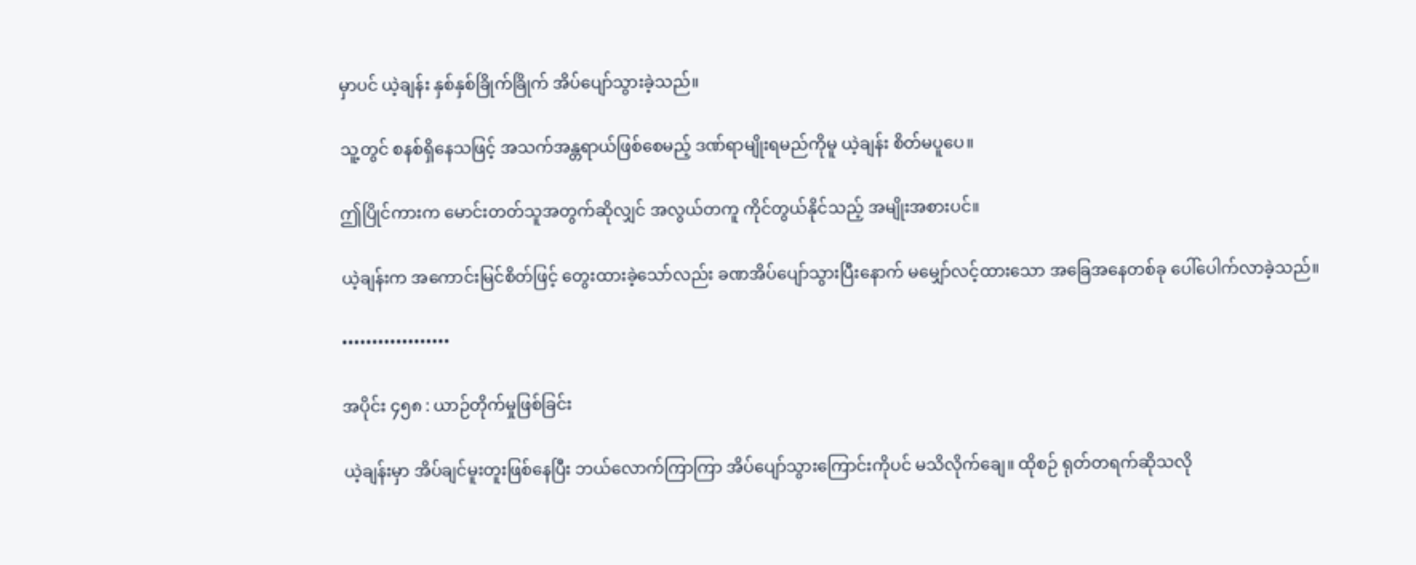မှာပင် ယဲ့ချန်း နှစ်နှစ်ခြိုက်ခြိုက် အိပ်ပျော်သွားခဲ့သည်။

သူ့တွင် စနစ်ရှိနေသဖြင့် အသက်အန္တရာယ်ဖြစ်စေမည့် ဒဏ်ရာမျိုးရမည်ကိုမူ ယဲ့ချန်း စိတ်မပူပေ။

ဤပြိုင်ကားက မောင်းတတ်သူအတွက်ဆိုလျှင် အလွယ်တကူ ကိုင်တွယ်နိုင်သည့် အမျိုးအစားပင်။

ယဲ့ချန်းက အကောင်းမြင်စိတ်ဖြင့် တွေးထားခဲ့သော်လည်း ခဏအိပ်ပျော်သွားပြီးနောက် မမျှော်လင့်ထားသော အခြေအနေတစ်ခု ပေါ်ပေါက်လာခဲ့သည်။

••••••••••••••••••

အပိုင်း ၄၅၈ : ယာဉ်တိုက်မှုဖြစ်ခြင်း

ယဲ့ချန်းမှာ အိပ်ချင်မူးတူးဖြစ်နေပြီး ဘယ်လောက်ကြာကြာ အိပ်ပျော်သွားကြောင်းကိုပင် မသိလိုက်ချေ။ ထိုစဉ် ရုတ်တရက်ဆိုသလို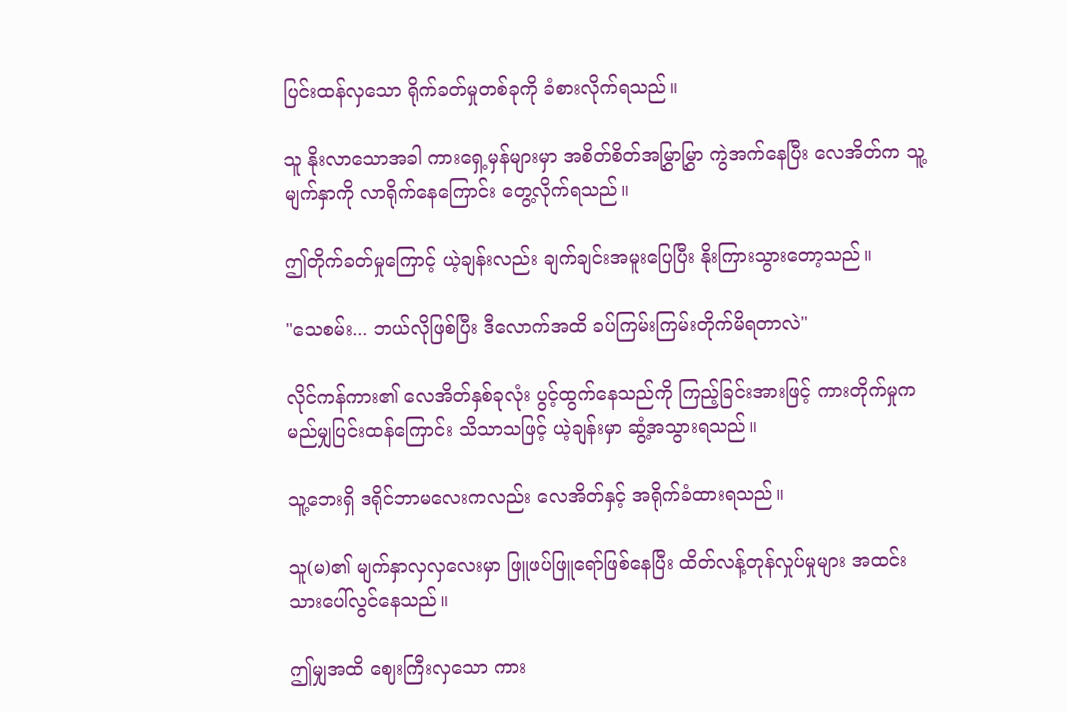ပြင်းထန်လှသော ရိုက်ခတ်မှုတစ်ခုကို ခံစားလိုက်ရသည်။

သူ နိုးလာသောအခါ ကားရှေ့မှန်များမှာ အစိတ်စိတ်အမြွှာမြွှာ ကွဲအက်နေပြီး လေအိတ်က သူ့မျက်နှာကို လာရိုက်နေကြောင်း တွေ့လိုက်ရသည်။

ဤတိုက်ခတ်မှုကြောင့် ယဲ့ချန်းလည်း ချက်ချင်းအမူးပြေပြီး နိုးကြားသွားတော့သည်။

"သေစမ်း... ဘယ်လိုဖြစ်ပြီး ဒီလောက်အထိ ခပ်ကြမ်းကြမ်းတိုက်မိရတာလဲ"

လိုင်ကန်ကား၏ လေအိတ်နှစ်ခုလုံး ပွင့်ထွက်နေသည်ကို ကြည့်ခြင်းအားဖြင့် ကားတိုက်မှုက မည်မျှပြင်းထန်ကြောင်း သိသာသဖြင့် ယဲ့ချန်းမှာ ဆွံ့အသွားရသည်။

သူ့ဘေးရှိ ဒရိုင်ဘာမလေးကလည်း လေအိတ်နှင့် အရိုက်ခံထားရသည်။

သူ(မ)၏ မျက်နှာလှလှလေးမှာ ဖြူဖပ်ဖြူရော်ဖြစ်နေပြီး ထိတ်လန့်တုန်လှုပ်မှုများ အထင်းသားပေါ်လွင်နေသည်။

ဤမျှအထိ ဈေးကြီးလှသော ကား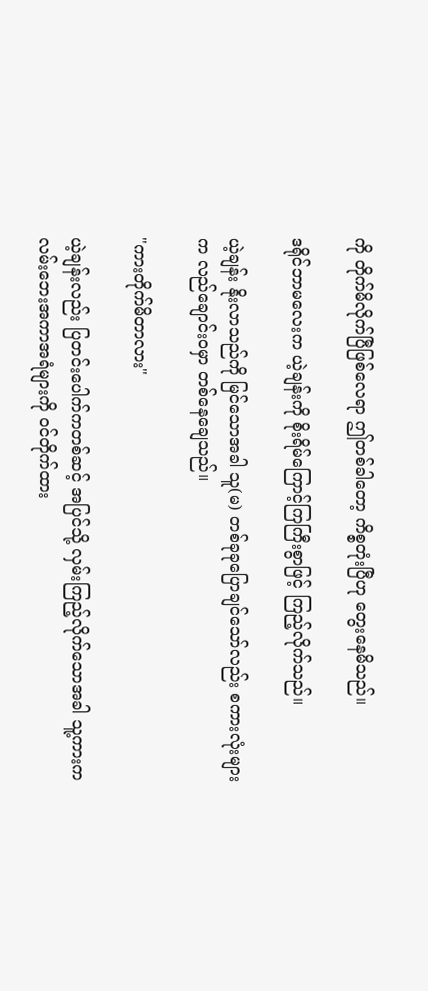ကို တိုက်မိလိုက်ပြီဖြစ်လေရာ ဤတစ်ခါတော့ ကိစ္စတုံးပြီဟု တွေးနေမိသည်။

ဒရိုင်ဘာမလေးက ယဲ့ချန်းကို စိုးရိမ်ကြောင့်ကြကြီးစွာဖြင့် ကြည့်လိုက်သည်။

ယဲ့ချန်း နိုးလာသည်ကို မြင်သောအခါ သူ(မ) တစ်ခုခုပြောချင်သော်လည်း စကားလုံးများက လည်ချောင်းဝမှာ တစ်နေချေသည်။

"ကားတိုက်မိတာလား"

ယဲ့ချန်းလည်း ပြတင်းပေါက်ကတစ်ဆင့် အပြင်သို့ လှမ်းကြည့်လိုက်သောအခါ သူ့ကားက လမ်းဘေးအကာအရံများကို ဝင်တိုက်ထား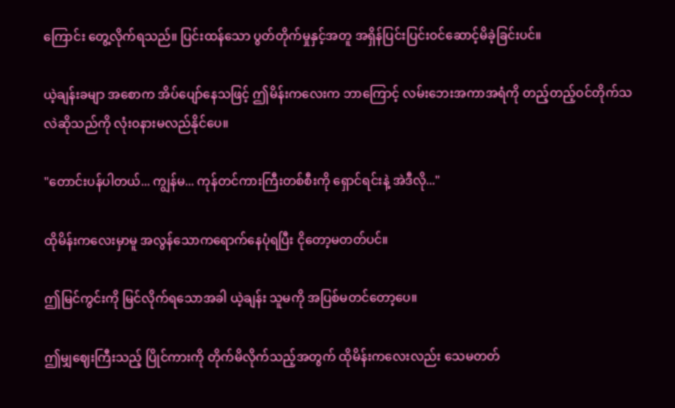ကြောင်း တွေ့လိုက်ရသည်။ ပြင်းထန်သော ပွတ်တိုက်မှုနှင့်အတူ အရှိန်ပြင်းပြင်းဝင်ဆောင့်မိခဲ့ခြင်းပင်။

ယဲ့ချန်းခမျာ အစောက အိပ်ပျော်နေသဖြင့် ဤမိန်းကလေးက ဘာကြောင့် လမ်းဘေးအကာအရံကို တည့်တည့်ဝင်တိုက်သလဲဆိုသည်ကို လုံးဝနားမလည်နိုင်ပေ။

"တောင်းပန်ပါတယ်... ကျွန်မ... ကုန်တင်ကားကြီးတစ်စီးကို ရှောင်ရင်းနဲ့ အဲဒီလို..."

ထိုမိန်းကလေးမှာမူ အလွန်သောကရောက်နေပုံရပြီး ငိုတော့မတတ်ပင်။

ဤမြင်ကွင်းကို မြင်လိုက်ရသောအခါ ယဲ့ချန်း သူမကို အပြစ်မတင်တော့ပေ။

ဤမျှဈေးကြီးသည့် ပြိုင်ကားကို တိုက်မိလိုက်သည့်အတွက် ထိုမိန်းကလေးလည်း သေမတတ်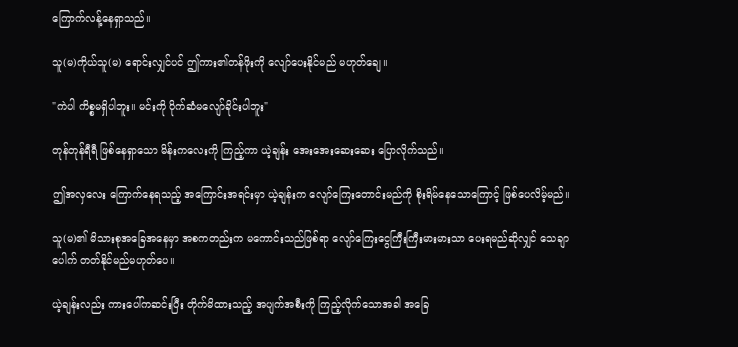ကြောက်လန့်နေရှာသည်။

သူ(မ)ကိုယ်သူ(မ) ရောင်းလျှင်ပင် ဤကား၏တန်ဖိုးကို လျော်ပေးနိုင်မည် မဟုတ်ချေ။

"ကဲပါ ကိစ္စမရှိပါဘူး။ မင်းကို ပိုက်ဆံမလျော်ခိုင်းပါဘူး"

တုန်တုန်ရီရီ ဖြစ်နေရှာသော မိန်းကလေးကို ကြည့်ကာ ယဲ့ချန်း အေးအေးဆေးဆေး ပြောလိုက်သည်။

ဤအလှလေး ကြောက်နေရသည့် အကြောင်းအရင်းမှာ ယဲ့ချန်းက လျော်ကြေးတောင်းမည်ကို စိုးရိမ်နေသောကြောင့် ဖြစ်ပေလိမ့်မည်။

သူ(မ)၏ မိသားစုအခြေအနေမှာ အစကတည်းက မကောင်းသည်ဖြစ်ရာ လျော်ကြေးငွေကြီးကြီးမားမားသာ ပေးရမည်ဆိုလျှင် သေချာပေါက် တတ်နိုင်မည်မဟုတ်ပေ။

ယဲ့ချန်းလည်း ကားပေါ်ကဆင်းပြီး တိုက်မိထားသည့် အပျက်အစီးကို ကြည့်လိုက်သောအခါ အခြေ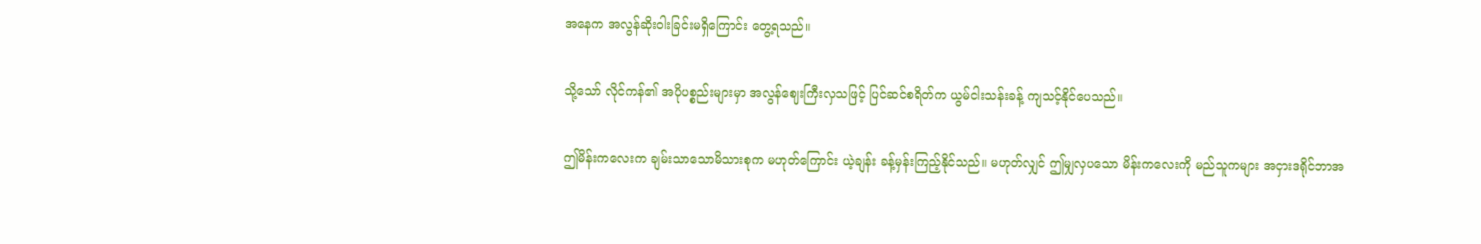အနေက အလွန်ဆိုးဝါးခြင်းမရှိကြောင်း တွေ့ရသည်။

သို့သော် လိုင်ကန်၏ အပိုပစ္စည်းများမှာ အလွန်ဈေးကြီးလှသဖြင့် ပြင်ဆင်စရိတ်က ယွမ်ငါးသန်းခန့် ကျသင့်နိုင်ပေသည်။

ဤမိန်းကလေးက ချမ်းသာသောမိသားစုက မဟုတ်ကြောင်း ယဲ့ချန်း ခန့်မှန်းကြည့်နိုင်သည်။ မဟုတ်လျှင် ဤမျှလှပသော မိန်းကလေးကို မည်သူကများ အငှားဒရိုင်ဘာအ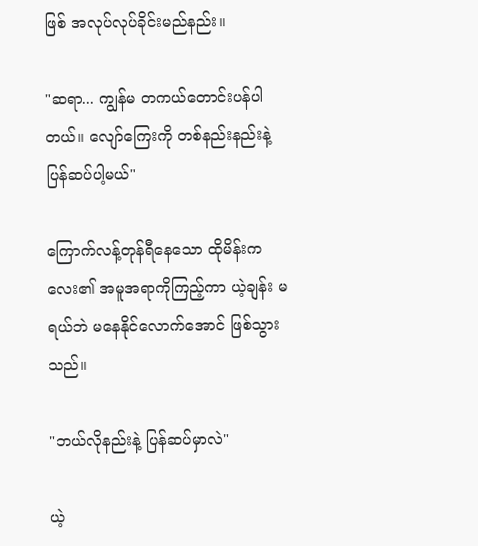ဖြစ် အလုပ်လုပ်ခိုင်းမည်နည်း။

"ဆရာ... ကျွန်မ တကယ်တောင်းပန်ပါတယ်။ လျော်ကြေးကို တစ်နည်းနည်းနဲ့ ပြန်ဆပ်ပါ့မယ်"

ကြောက်လန့်တုန်ရီနေသော ထိုမိန်းကလေး၏ အမူအရာကိုကြည့်ကာ ယဲ့ချန်း မရယ်ဘဲ မနေနိုင်လောက်အောင် ဖြစ်သွားသည်။

"ဘယ်လိုနည်းနဲ့ ပြန်ဆပ်မှာလဲ"

ယဲ့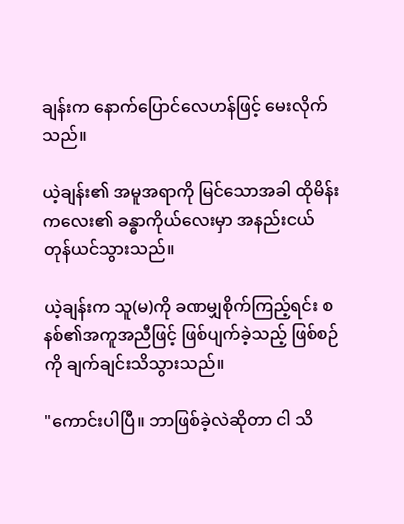ချန်းက နောက်ပြောင်လေဟန်ဖြင့် မေးလိုက်သည်။

ယဲ့ချန်း၏ အမူအရာကို မြင်သောအခါ ထိုမိန်းကလေး၏ ခန္ဓာကိုယ်လေးမှာ အနည်းငယ် တုန်ယင်သွားသည်။

ယဲ့ချန်းက သူ(မ)ကို ခဏမျှစိုက်ကြည့်ရင်း စနစ်၏အကူအညီဖြင့် ဖြစ်ပျက်ခဲ့သည့် ဖြစ်စဉ်ကို ချက်ချင်းသိသွားသည်။

"ကောင်းပါပြီ။ ဘာဖြစ်ခဲ့လဲဆိုတာ ငါ သိ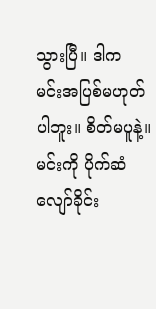သွားပြီ။ ဒါက မင်းအပြစ်မဟုတ်ပါဘူး။ စိတ်မပူနဲ့။ မင်းကို ပိုက်ဆံလျော်ခိုင်း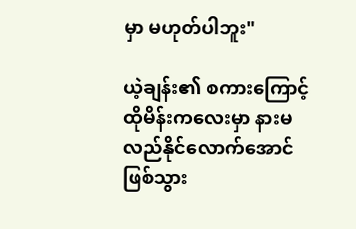မှာ မဟုတ်ပါဘူး"

ယဲ့ချန်း၏ စကားကြောင့် ထိုမိန်းကလေးမှာ နားမလည်နိုင်လောက်အောင် ဖြစ်သွား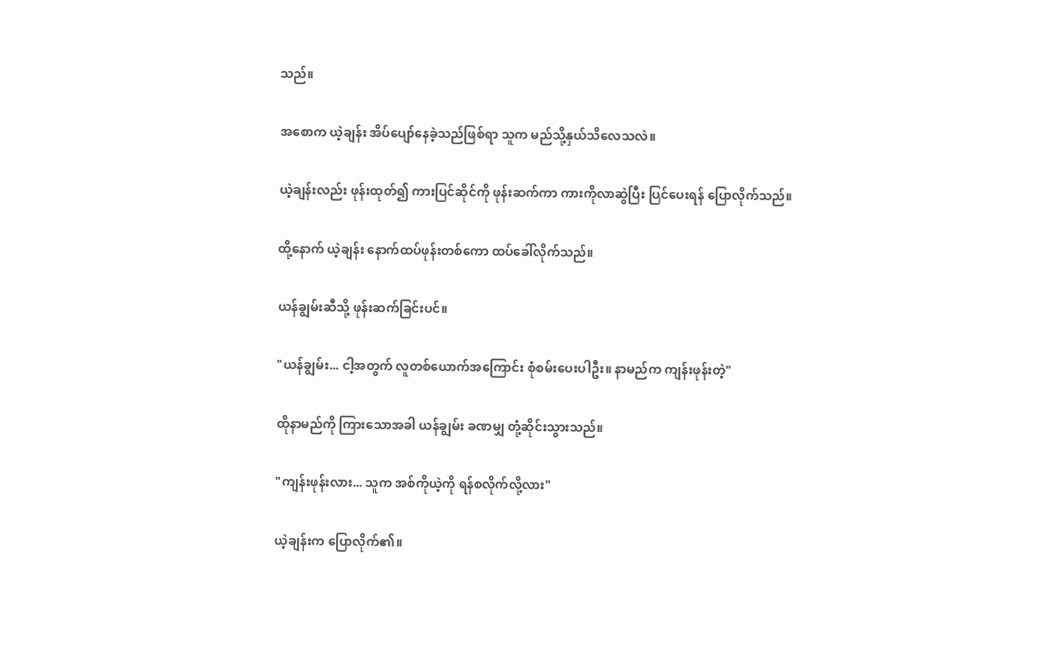သည်။

အစောက ယဲ့ချန်း အိပ်ပျော်နေခဲ့သည်ဖြစ်ရာ သူက မည်သို့နှယ်သိလေသလဲ။

ယဲ့ချန်းလည်း ဖုန်းထုတ်၍ ကားပြင်ဆိုင်ကို ဖုန်းဆက်ကာ ကားကိုလာဆွဲပြီး ပြင်ပေးရန် ပြောလိုက်သည်။

ထို့နောက် ယဲ့ချန်း နောက်ထပ်ဖုန်းတစ်ကော ထပ်ခေါ်လိုက်သည်။

ယန်ချွမ်းဆီသို့ ဖုန်းဆက်ခြင်းပင်။

"ယန်ချွမ်း... ငါ့အတွက် လူတစ်ယောက်အကြောင်း စုံစမ်းပေးပါဦး။ နာမည်က ကျန်းဖုန်းတဲ့"

ထိုနာမည်ကို ကြားသောအခါ ယန်ချွမ်း ခဏမျှ တုံ့ဆိုင်းသွားသည်။

"ကျန်းဖုန်းလား... သူက အစ်ကိုယဲ့ကို ရန်စလိုက်လို့လား"

ယဲ့ချန်းက ပြောလိုက်၏။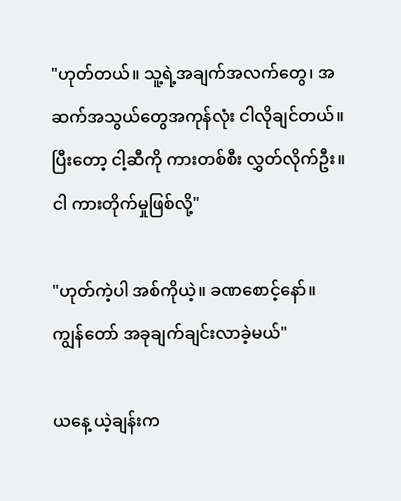"ဟုတ်တယ်။ သူ့ရဲ့အချက်အလက်တွေ၊ အဆက်အသွယ်တွေအကုန်လုံး ငါလိုချင်တယ်။ ပြီးတော့ ငါ့ဆီကို ကားတစ်စီး လွှတ်လိုက်ဦး။ ငါ ကားတိုက်မှုဖြစ်လို့"

"ဟုတ်ကဲ့ပါ အစ်ကိုယဲ့။ ခဏစောင့်နော်။ ကျွန်တော် အခုချက်ချင်းလာခဲ့မယ်"

ယနေ့ ယဲ့ချန်းက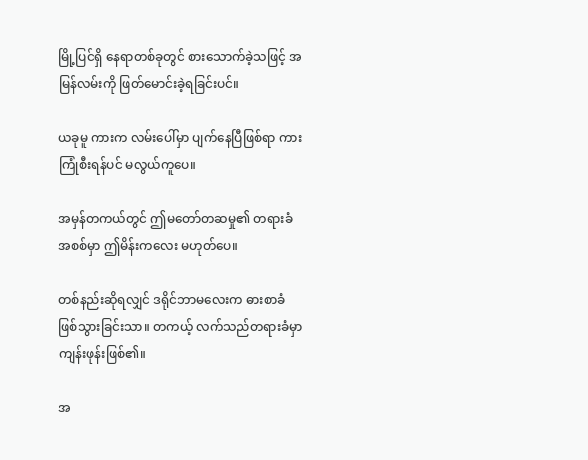မြို့ပြင်ရှိ နေရာတစ်ခုတွင် စားသောက်ခဲ့သဖြင့် အမြန်လမ်းကို ဖြတ်မောင်းခဲ့ရခြင်းပင်။

ယခုမူ ကားက လမ်းပေါ်မှာ ပျက်နေပြီဖြစ်ရာ ကားကြုံစီးရန်ပင် မလွယ်ကူပေ။

အမှန်တကယ်တွင် ဤမတော်တဆမှု၏ တရားခံအစစ်မှာ ဤမိန်းကလေး မဟုတ်ပေ။

တစ်နည်းဆိုရလျှင် ဒရိုင်ဘာမလေးက ဓားစာခံဖြစ်သွားခြင်းသာ။ တကယ့် လက်သည်တရားခံမှာ ကျန်းဖုန်းဖြစ်၏။

အ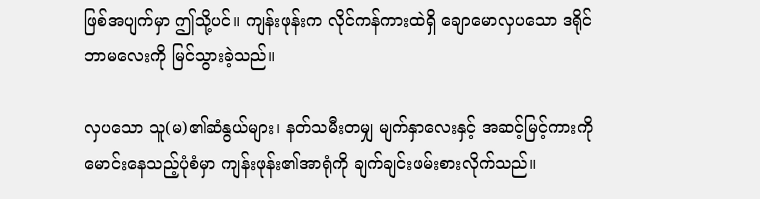ဖြစ်အပျက်မှာ ဤသို့ပင်။ ကျန်းဖုန်းက လိုင်ကန်ကားထဲရှိ ချောမောလှပသော ဒရိုင်ဘာမလေးကို မြင်သွားခဲ့သည်။

လှပသော သူ(မ)၏ဆံနွယ်များ၊ နတ်သမီးတမျှ မျက်နှာလေးနှင့် အဆင့်မြင့်ကားကို မောင်းနေသည့်ပုံစံမှာ ကျန်းဖုန်း၏အာရုံကို ချက်ချင်းဖမ်းစားလိုက်သည်။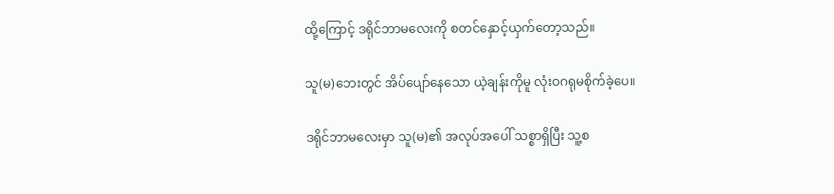ထို့ကြောင့် ဒရိုင်ဘာမလေးကို စတင်နှောင့်ယှက်တော့သည်။

သူ(မ)ဘေးတွင် အိပ်ပျော်နေသော ယဲ့ချန်းကိုမူ လုံးဝဂရုမစိုက်ခဲ့ပေ။

ဒရိုင်ဘာမလေးမှာ သူ(မ)၏ အလုပ်အပေါ် သစ္စာရှိပြီး သူ့စ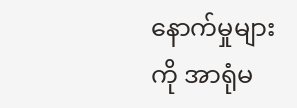နောက်မှုများကို အာရုံမ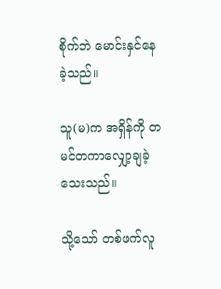စိုက်ဘဲ မောင်းနှင်နေခဲ့သည်။

သူ(မ)က အရှိန်ကို တမင်တကာလျှော့ချခဲ့သေးသည်။

သို့သော် တစ်ဖက်လူ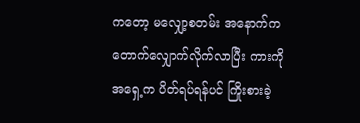ကတော့ မလျှော့စတမ်း အနောက်က တောက်လျှောက်လိုက်လာပြီး ကားကို အရှေ့က ပိတ်ရပ်ရန်ပင် ကြိုးစားခဲ့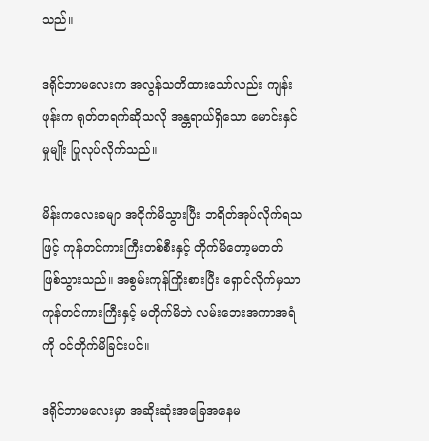သည်။

ဒရိုင်ဘာမလေးက အလွန်သတိထားသော်လည်း ကျန်းဖုန်းက ရုတ်တရက်ဆိုသလို အန္တရာယ်ရှိသော မောင်းနှင်မှုမျိုး ပြုလုပ်လိုက်သည်။

မိန်းကလေးခမျာ အငိုက်မိသွားပြီး ဘရိတ်အုပ်လိုက်ရသဖြင့် ကုန်တင်ကားကြီးတစ်စီးနှင့် တိုက်မိတော့မတတ် ဖြစ်သွားသည်။ အစွမ်းကုန်ကြိုးစားပြီး ရှောင်လိုက်မှသာ ကုန်တင်ကားကြီးနှင့် မတိုက်မိဘဲ လမ်းဘေးအကာအရံကို ဝင်တိုက်မိခြင်းပင်။

ဒရိုင်ဘာမလေးမှာ အဆိုးဆုံးအခြေအနေမ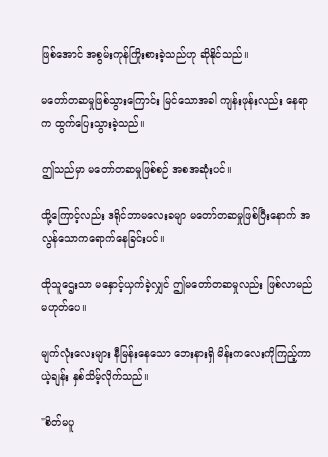ဖြစ်အောင် အစွမ်းကုန်ကြိုးစားခဲ့သည်ဟု ဆိုနိုင်သည်။

မတော်တဆမှုဖြစ်သွားကြောင်း မြင်သောအခါ ကျန်းဖုန်းလည်း နေရာက ထွက်ပြေးသွားခဲ့သည်။

ဤသည်မှာ မတော်တဆမှုဖြစ်စဉ် အစအဆုံးပင်။

ထို့ကြောင့်လည်း ဒရိုင်ဘာမလေးခမျာ မတော်တဆမှုဖြစ်ပြီးနောက် အလွန်သောကရောက်နေခြင်းပင်။

ထိုသူဌေးသာ မနှောင့်ယှက်ခဲ့လျှင် ဤမတော်တဆမှုလည်း ဖြစ်လာမည် မဟုတ်ပေ။

မျက်လုံးလေးများ နီမြန်းနေသော ဘေးနားရှိ မိန်းကလေးကိုကြည့်ကာ ယဲ့ချန်း နှစ်သိမ့်လိုက်သည်။

"စိတ်မပူ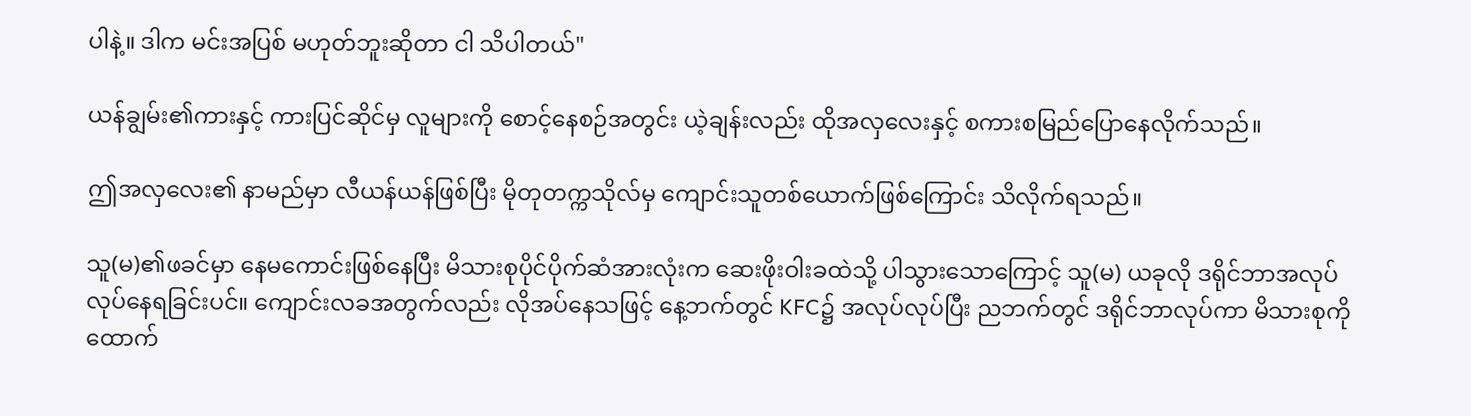ပါနဲ့။ ဒါက မင်းအပြစ် မဟုတ်ဘူးဆိုတာ ငါ သိပါတယ်"

ယန်ချွမ်း၏ကားနှင့် ကားပြင်ဆိုင်မှ လူများကို စောင့်နေစဉ်အတွင်း ယဲ့ချန်းလည်း ထိုအလှလေးနှင့် စကားစမြည်ပြောနေလိုက်သည်။

ဤအလှလေး၏ နာမည်မှာ လီယန်ယန်ဖြစ်ပြီး မိုတုတက္ကသိုလ်မှ ကျောင်းသူတစ်ယောက်ဖြစ်ကြောင်း သိလိုက်ရသည်။

သူ(မ)၏ဖခင်မှာ နေမကောင်းဖြစ်နေပြီး မိသားစုပိုင်ပိုက်ဆံအားလုံးက ဆေးဖိုးဝါးခထဲသို့ ပါသွားသောကြောင့် သူ(မ) ယခုလို ဒရိုင်ဘာအလုပ် လုပ်နေရခြင်းပင်။ ကျောင်းလခအတွက်လည်း လိုအပ်နေသဖြင့် နေ့ဘက်တွင် KFC၌ အလုပ်လုပ်ပြီး ညဘက်တွင် ဒရိုင်ဘာလုပ်ကာ မိသားစုကို ထောက်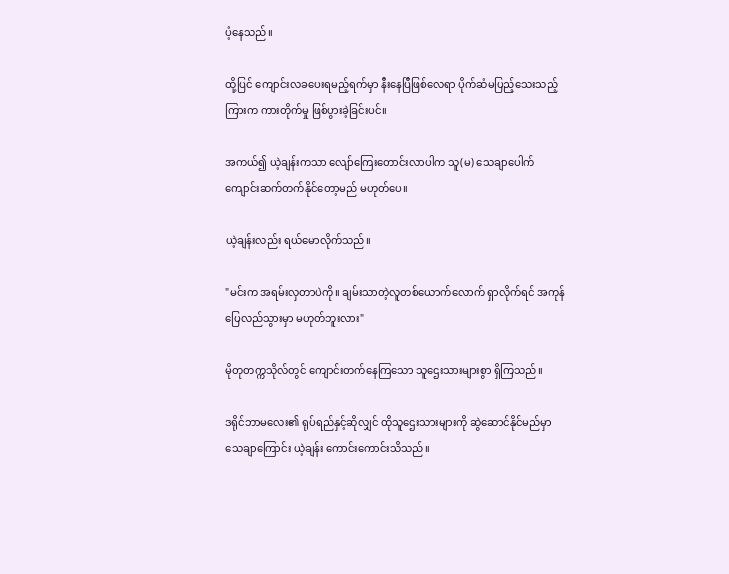ပံ့နေသည်။

ထို့ပြင် ကျောင်းလခပေးရမည့်ရက်မှာ နီးနေပြီဖြစ်လေရာ ပိုက်ဆံမပြည့်သေးသည့်ကြားက ကားတိုက်မှု ဖြစ်ပွားခဲ့ခြင်းပင်။

အကယ်၍ ယဲ့ချန်းကသာ လျော်ကြေးတောင်းလာပါက သူ(မ) သေချာပေါက် ကျောင်းဆက်တက်နိုင်တော့မည် မဟုတ်ပေ။

ယဲ့ချန်းလည်း ရယ်မောလိုက်သည်။

"မင်းက အရမ်းလှတာပဲကို။ ချမ်းသာတဲ့လူတစ်ယောက်လောက် ရှာလိုက်ရင် အကုန်ပြေလည်သွားမှာ မဟုတ်ဘူးလား"

မိုတုတက္ကသိုလ်တွင် ကျောင်းတက်နေကြသော သူဌေးသားများစွာ ရှိကြသည်။

ဒရိုင်ဘာမလေး၏ ရုပ်ရည်နှင့်ဆိုလျှင် ထိုသူဌေးသားများကို ဆွဲဆောင်နိုင်မည်မှာ သေချာကြောင်း ယဲ့ချန်း ကောင်းကောင်းသိသည်။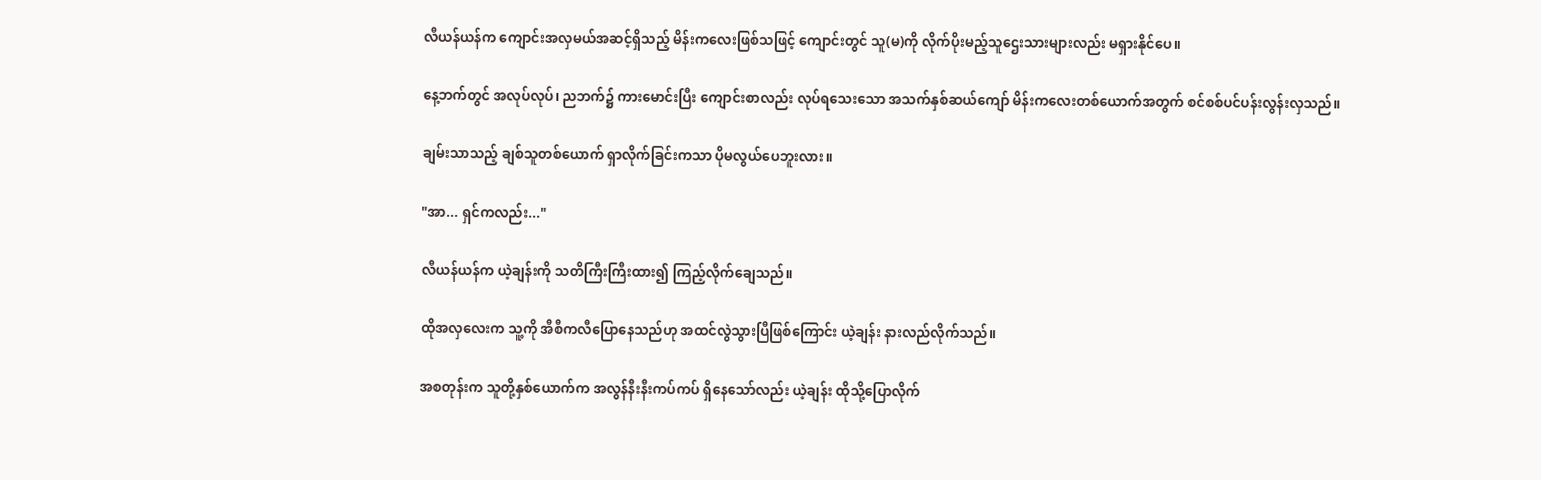လီယန်ယန်က ကျောင်းအလှမယ်အဆင့်ရှိသည့် မိန်းကလေးဖြစ်သဖြင့် ကျောင်းတွင် သူ(မ)ကို လိုက်ပိုးမည့်သူဌေးသားများလည်း မရှားနိုင်ပေ။

နေ့ဘက်တွင် အလုပ်လုပ်၊ ညဘက်၌ ကားမောင်းပြီး ကျောင်းစာလည်း လုပ်ရသေးသော အသက်နှစ်ဆယ်ကျော် မိန်းကလေးတစ်ယောက်အတွက် စင်စစ်ပင်ပန်းလွန်းလှသည်။

ချမ်းသာသည့် ချစ်သူတစ်ယောက် ရှာလိုက်ခြင်းကသာ ပိုမလွယ်ပေဘူးလား။

"အာ... ရှင်ကလည်း..."

လီယန်ယန်က ယဲ့ချန်းကို သတိကြီးကြီးထား၍ ကြည့်လိုက်ချေသည်။

ထိုအလှလေးက သူ့ကို အီစီကလီပြောနေသည်ဟု အထင်လွဲသွားပြီဖြစ်ကြောင်း ယဲ့ချန်း နားလည်လိုက်သည်။

အစတုန်းက သူတို့နှစ်ယောက်က အလွန်နီးနီးကပ်ကပ် ရှိနေသော်လည်း ယဲ့ချန်း ထိုသို့ပြောလိုက်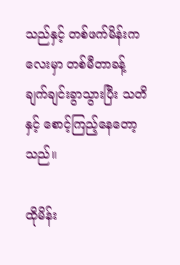သည်နှင့် တစ်ဖက်မိန်းကလေးမှာ တစ်မီတာခန့် ချက်ချင်းခွာသွားပြီး သတိနှင့် စောင့်ကြည့်နေတော့သည်။

ထိုမိန်း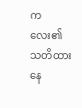ကလေး၏ သတိထားနေ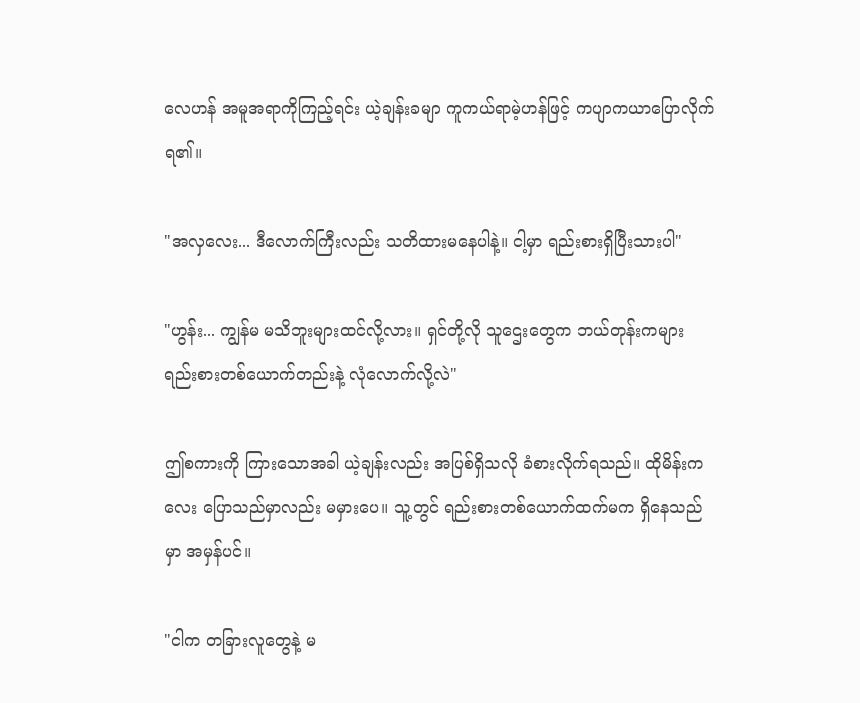လေဟန် အမူအရာကိုကြည့်ရင်း ယဲ့ချန်းခမျာ ကူကယ်ရာမဲ့ဟန်ဖြင့် ကပျာကယာပြောလိုက်ရ၏။

"အလှလေး... ဒီလောက်ကြီးလည်း သတိထားမနေပါနဲ့။ ငါ့မှာ ရည်းစားရှိပြီးသားပါ"

"ဟွန်း... ကျွန်မ မသိဘူးများထင်လို့လား။ ရှင်တို့လို သူဌေးတွေက ဘယ်တုန်းကများ ရည်းစားတစ်ယောက်တည်းနဲ့ လုံလောက်လို့လဲ"

ဤစကားကို ကြားသောအခါ ယဲ့ချန်းလည်း အပြစ်ရှိသလို ခံစားလိုက်ရသည်။ ထိုမိန်းကလေး ပြောသည်မှာလည်း မမှားပေ။ သူ့တွင် ရည်းစားတစ်ယောက်ထက်မက ရှိနေသည်မှာ အမှန်ပင်။

"ငါက တခြားလူတွေနဲ့ မ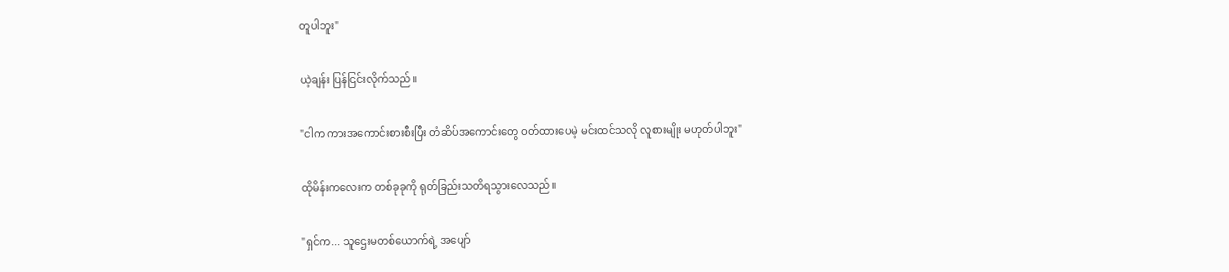တူပါဘူး"

ယဲ့ချန်း ပြန်ငြင်းလိုက်သည်။

"ငါက ကားအကောင်းစားစီးပြီး တံဆိပ်အကောင်းတွေ ဝတ်ထားပေမဲ့ မင်းထင်သလို လူစားမျိုး မဟုတ်ပါဘူး"

ထိုမိန်းကလေးက တစ်ခုခုကို ရုတ်ခြည်းသတိရသွားလေသည်။

"ရှင်က... သူဌေးမတစ်ယောက်ရဲ့ အပျော်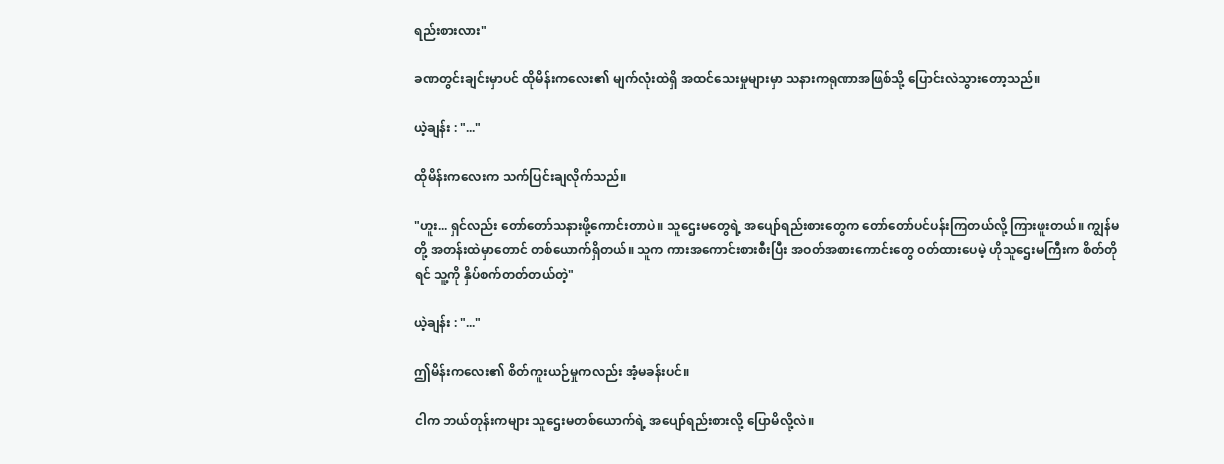ရည်းစားလား"

ခဏတွင်းချင်းမှာပင် ထိုမိန်းကလေး၏ မျက်လုံးထဲရှိ အထင်သေးမှုများမှာ သနားကရုဏာအဖြစ်သို့ ပြောင်းလဲသွားတော့သည်။

ယဲ့ချန်း : "..."

ထိုမိန်းကလေးက သက်ပြင်းချလိုက်သည်။

"ဟူး... ရှင်လည်း တော်တော်သနားဖို့ကောင်းတာပဲ။ သူဌေးမတွေရဲ့ အပျော်ရည်းစားတွေက တော်တော်ပင်ပန်းကြတယ်လို့ ကြားဖူးတယ်။ ကျွန်မတို့ အတန်းထဲမှာတောင် တစ်ယောက်ရှိတယ်။ သူက ကားအကောင်းစားစီးပြီး အဝတ်အစားကောင်းတွေ ဝတ်ထားပေမဲ့ ဟိုသူဌေးမကြီးက စိတ်တိုရင် သူ့ကို နှိပ်စက်တတ်တယ်တဲ့"

ယဲ့ချန်း : "..."

ဤမိန်းကလေး၏ စိတ်ကူးယဉ်မှုကလည်း အံ့မခန်းပင်။

ငါက ဘယ်တုန်းကများ သူဌေးမတစ်ယောက်ရဲ့ အပျော်ရည်းစားလို့ ပြောမိလို့လဲ။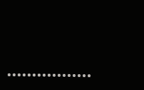•••••••••••••••••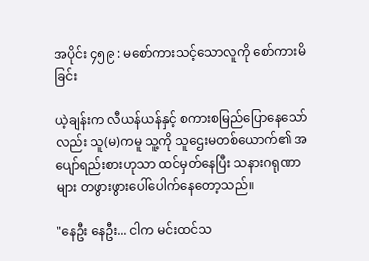အပိုင်း ၄၅၉ : မစော်ကားသင့်သောလူကို စော်ကားမိခြင်း

ယဲ့ချန်းက လီယန်ယန်နှင့် စကားစမြည်ပြောနေသော်လည်း သူ(မ)ကမူ သူ့ကို သူဌေးမတစ်ယောက်၏ အပျော်ရည်းစားဟုသာ ထင်မှတ်နေပြီး သနားဂရုဏာများ တဖွားဖွားပေါ်ပေါက်နေတော့သည်။

"နေဦး နေဦး... ငါက မင်းထင်သ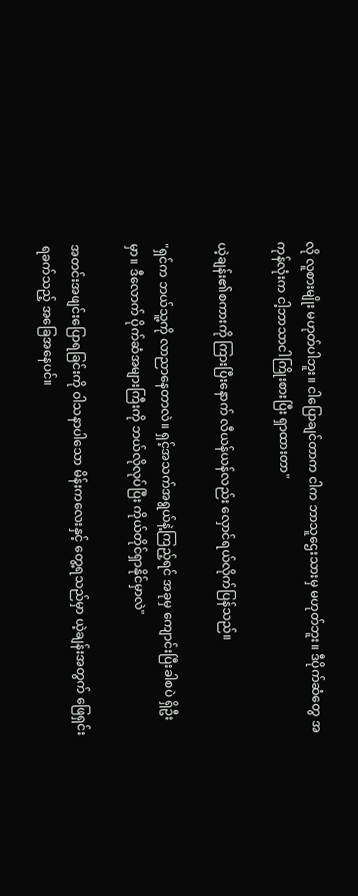လို လူစားမျိုး မဟုတ်ပါဘူး။ ငါပြောချင်တာက ငါက ဘာသူဌေးသားမှ မဟုတ်ဘူး။ ဒီပိုက်ဆံတွေ အကုန်လုံးက ငါ့ဘာသာငါကြိုးစားပြီး ရှာထားတာ"

ယဲ့ချန်း၏စကားကို ကြားပြီးနောက် လီယန်ယန်လည်း လှောင်ရယ်လိုက်ပြန်သည်။

"ရှင်က ဘယ်သူ့ကို လာညာနေတာလဲ။ ရှင့်အသက်အရွယ်နဲ့ကြည့်ရင် အခုမှ ကျောင်းပြီးခါစပဲ ရှိဦးမှာ။ ဒီလောက် ပိုက်ဆံအများကြီးကို ဘယ်လိုလုပ်ပြီး ကိုယ်တိုင်ရှာနိုင်မှာလဲ"

အတင်းအဖျင်းပြောရခြင်းကို ဝါသနာပါသော မိန်းကလေးနှင့် တွေ့ရသည်မှာ ယဲ့ချန်းအတွက် ဖြေရှင်းရခက်သည့် အခြေအနေပင်။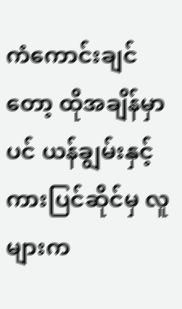ကံကောင်းချင်တော့ ထိုအချိန်မှာပင် ယန်ချွမ်းနှင့် ကားပြင်ဆိုင်မှ လူများက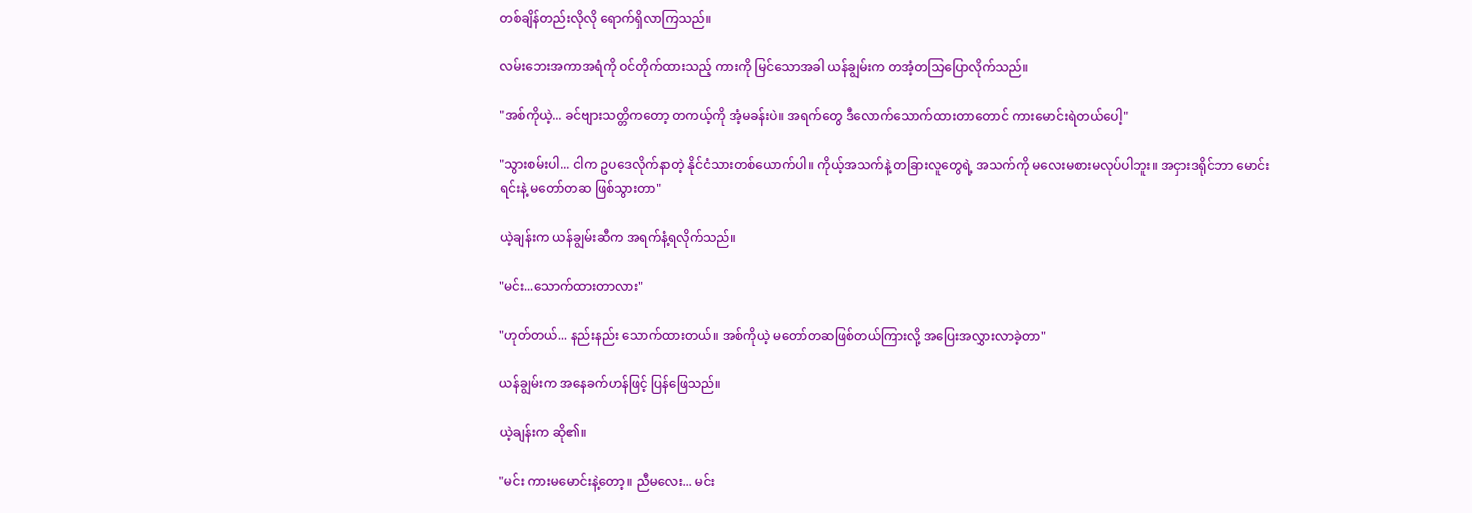တစ်ချိန်တည်းလိုလို ရောက်ရှိလာကြသည်။

လမ်းဘေးအကာအရံကို ဝင်တိုက်ထားသည့် ကားကို မြင်သောအခါ ယန်ချွမ်းက တအံ့တသြပြောလိုက်သည်။

"အစ်ကိုယဲ့... ခင်ဗျားသတ္တိကတော့ တကယ့်ကို အံ့မခန်းပဲ။ အရက်တွေ ဒီလောက်သောက်ထားတာတောင် ကားမောင်းရဲတယ်ပေါ့"

"သွားစမ်းပါ... ငါက ဥပဒေလိုက်နာတဲ့ နိုင်ငံသားတစ်ယောက်ပါ။ ကိုယ့်အသက်နဲ့ တခြားလူတွေရဲ့ အသက်ကို မလေးမစားမလုပ်ပါဘူး။ အငှားဒရိုင်ဘာ မောင်းရင်းနဲ့ မတော်တဆ ဖြစ်သွားတာ"

ယဲ့ချန်းက ယန်ချွမ်းဆီက အရက်နံ့ရလိုက်သည်။

"မင်း...သောက်ထားတာလား"

"ဟုတ်တယ်... နည်းနည်း သောက်ထားတယ်။ အစ်ကိုယဲ့ မတော်တဆဖြစ်တယ်ကြားလို့ အပြေးအလွှားလာခဲ့တာ"

ယန်ချွမ်းက အနေခက်ဟန်ဖြင့် ပြန်ဖြေသည်။

ယဲ့ချန်းက ဆို၏။

"မင်း ကားမမောင်းနဲ့တော့။ ညီမလေး... မင်း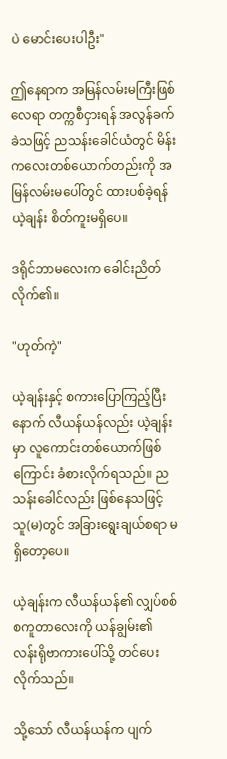ပဲ မောင်းပေးပါဦး"

ဤနေရာက အမြန်လမ်းမကြီးဖြစ်လေရာ တက္ကစီငှားရန် အလွန်ခက်ခဲသဖြင့် ညသန်းခေါင်ယံတွင် မိန်းကလေးတစ်ယောက်တည်းကို အမြန်လမ်းမပေါ်တွင် ထားပစ်ခဲ့ရန် ယဲ့ချန်း စိတ်ကူးမရှိပေ။

ဒရိုင်ဘာမလေးက ခေါင်းညိတ်လိုက်၏။

"ဟုတ်ကဲ့"

ယဲ့ချန်းနှင့် စကားပြောကြည့်ပြီးနောက် လီယန်ယန်လည်း ယဲ့ချန်းမှာ လူကောင်းတစ်ယောက်ဖြစ်ကြောင်း ခံစားလိုက်ရသည်။ ညသန်းခေါင်လည်း ဖြစ်နေသဖြင့် သူ(မ)တွင် အခြားရွေးချယ်စရာ မရှိတော့ပေ။

ယဲ့ချန်းက လီယန်ယန်၏ လျှပ်စစ်စကူတာလေးကို ယန်ချွမ်း၏ လန်းရိုဗာကားပေါ်သို့ တင်ပေးလိုက်သည်။

သို့သော် လီယန်ယန်က ပျက်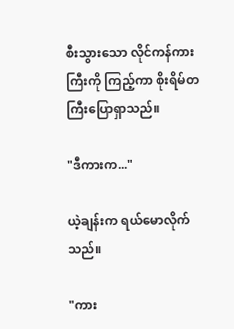စီးသွားသော လိုင်ကန်ကားကြီးကို ကြည့်ကာ စိုးရိမ်တကြီးပြောရှာသည်။

"ဒီကားက..."

ယဲ့ချန်းက ရယ်မောလိုက်သည်။

"ကား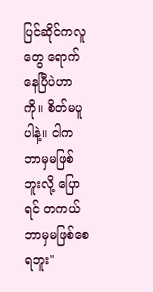ပြင်ဆိုင်ကလူတွေ ရောက်နေပြီပဲဟာကို။ စိတ်မပူပါနဲ့။ ငါက ဘာမှမဖြစ်ဘူးလို့ ပြောရင် တကယ် ဘာမှမဖြစ်စေရဘူး"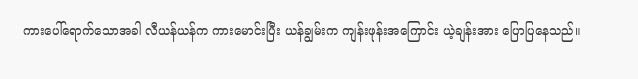ကားပေါ်ရောက်သောအခါ လီယန်ယန်က ကားမောင်းပြီး ယန်ချွမ်းက ကျန်းဖုန်းအကြောင်း ယဲ့ချန်းအား ပြောပြနေသည်။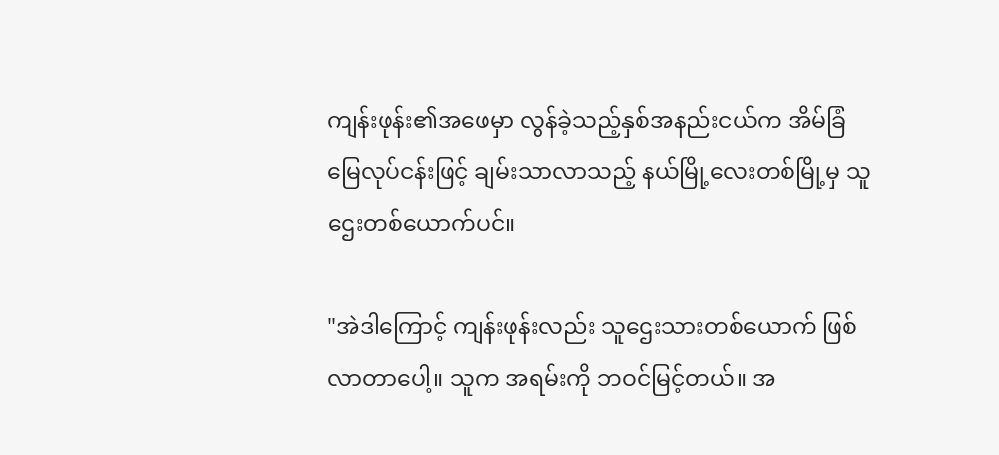ကျန်းဖုန်း၏အဖေမှာ လွန်ခဲ့သည့်နှစ်အနည်းငယ်က အိမ်ခြံမြေလုပ်ငန်းဖြင့် ချမ်းသာလာသည့် နယ်မြို့လေးတစ်မြို့မှ သူဌေးတစ်ယောက်ပင်။

"အဲဒါကြောင့် ကျန်းဖုန်းလည်း သူဌေးသားတစ်ယောက် ဖြစ်လာတာပေါ့။ သူက အရမ်းကို ဘဝင်မြင့်တယ်။ အ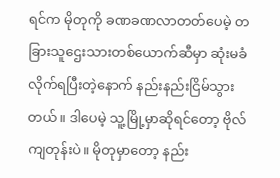ရင်က မိုတုကို ခဏခဏလာတတ်ပေမဲ့ တခြားသူဌေးသားတစ်ယောက်ဆီမှာ ဆုံးမခံလိုက်ရပြီးတဲ့နောက် နည်းနည်းငြိမ်သွားတယ်။ ဒါပေမဲ့ သူ့မြို့မှာဆိုရင်တော့ ဗိုလ်ကျတုန်းပဲ။ မိုတုမှာတော့ နည်း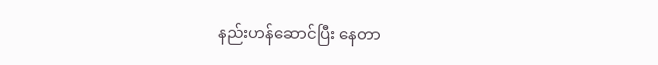နည်းဟန်ဆောင်ပြီး နေတာ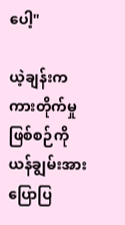ပေါ့"

ယဲ့ချန်းက ကားတိုက်မှုဖြစ်စဉ်ကို ယန်ချွမ်းအား ပြောပြ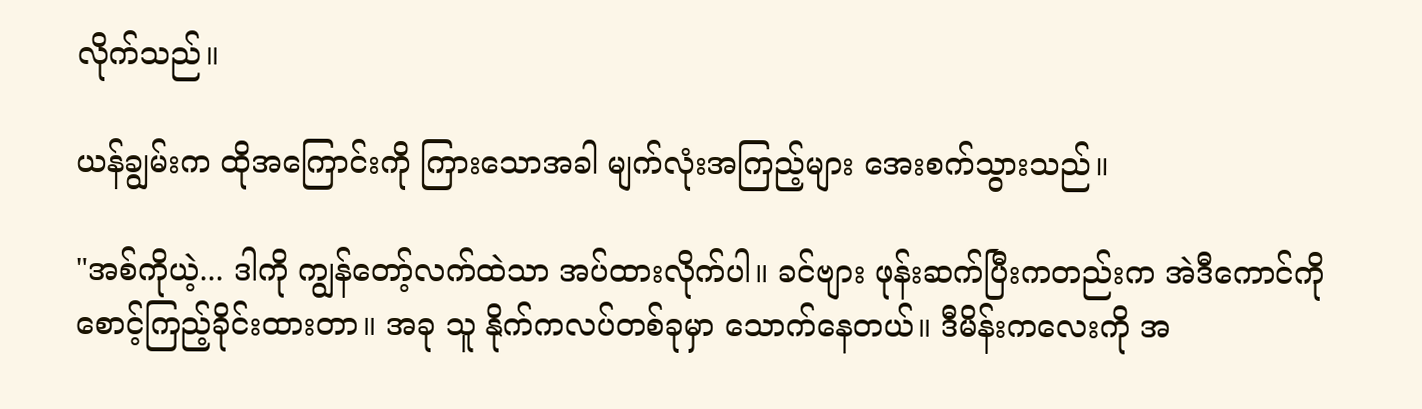လိုက်သည်။

ယန်ချွမ်းက ထိုအကြောင်းကို ကြားသောအခါ မျက်လုံးအကြည့်များ အေးစက်သွားသည်။

"အစ်ကိုယဲ့... ဒါကို ကျွန်တော့်လက်ထဲသာ အပ်ထားလိုက်ပါ။ ခင်ဗျား ဖုန်းဆက်ပြီးကတည်းက အဲဒီကောင်ကို စောင့်ကြည့်ခိုင်းထားတာ။ အခု သူ နိုက်ကလပ်တစ်ခုမှာ သောက်နေတယ်။ ဒီမိန်းကလေးကို အ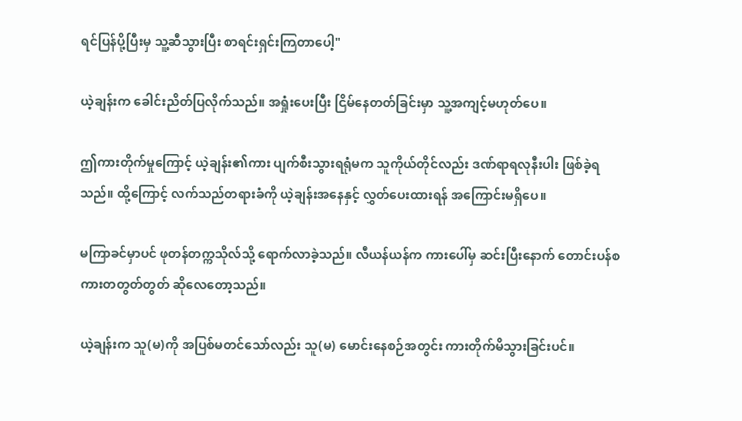ရင်ပြန်ပို့ပြီးမှ သူ့ဆီသွားပြီး စာရင်းရှင်းကြတာပေါ့"

ယဲ့ချန်းက ခေါင်းညိတ်ပြလိုက်သည်။ အရှုံးပေးပြီး ငြိမ်နေတတ်ခြင်းမှာ သူ့အကျင့်မဟုတ်ပေ။

ဤကားတိုက်မှုကြောင့် ယဲ့ချန်း၏ကား ပျက်စီးသွားရရုံမက သူကိုယ်တိုင်လည်း ဒဏ်ရာရလုနီးပါး ဖြစ်ခဲ့ရသည်။ ထို့ကြောင့် လက်သည်တရားခံကို ယဲ့ချန်းအနေနှင့် လွှတ်ပေးထားရန် အကြောင်းမရှိပေ။

မကြာခင်မှာပင် ဖုတန်တက္ကသိုလ်သို့ ရောက်လာခဲ့သည်။ လီယန်ယန်က ကားပေါ်မှ ဆင်းပြီးနောက် တောင်းပန်စကားတတွတ်တွတ် ဆိုလေတော့သည်။

ယဲ့ချန်းက သူ(မ)ကို အပြစ်မတင်သော်လည်း သူ(မ) မောင်းနေစဉ်အတွင်း ကားတိုက်မိသွားခြင်းပင်။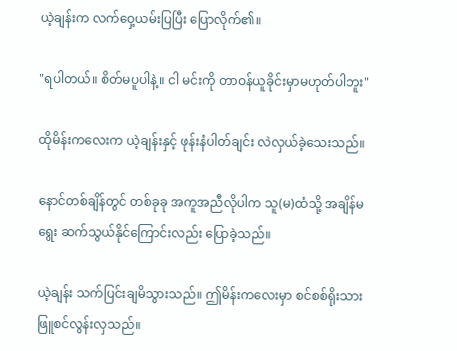ယဲ့ချန်းက လက်ဝှေ့ယမ်းပြပြီး ပြောလိုက်၏။

"ရပါတယ်။ စိတ်မပူပါနဲ့။ ငါ မင်းကို တာဝန်ယူခိုင်းမှာမဟုတ်ပါဘူး"

ထိုမိန်းကလေးက ယဲ့ချန်းနှင့် ဖုန်းနံပါတ်ချင်း လဲလှယ်ခဲ့သေးသည်။

နောင်တစ်ချိန်တွင် တစ်ခုခု အကူအညီလိုပါက သူ(မ)ထံသို့ အချိန်မရွေး ဆက်သွယ်နိုင်ကြောင်းလည်း ပြောခဲ့သည်။

ယဲ့ချန်း သက်ပြင်းချမိသွားသည်။ ဤမိန်းကလေးမှာ စင်စစ်ရိုးသားဖြူစင်လွန်းလှသည်။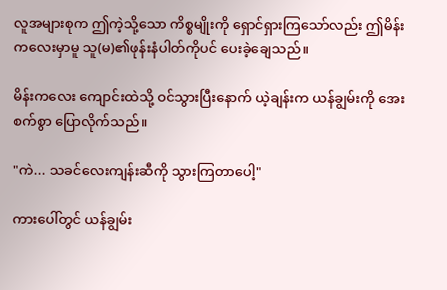လူအများစုက ဤကဲ့သို့သော ကိစ္စမျိုးကို ရှောင်ရှားကြသော်လည်း ဤမိန်းကလေးမှာမူ သူ(မ)၏ဖုန်းနံပါတ်ကိုပင် ပေးခဲ့ချေသည်။

မိန်းကလေး ကျောင်းထဲသို့ ဝင်သွားပြီးနောက် ယဲ့ချန်းက ယန်ချွမ်းကို အေးစက်စွာ ပြောလိုက်သည်။

"ကဲ... သခင်လေးကျန်းဆီကို သွားကြတာပေါ့"

ကားပေါ်တွင် ယန်ချွမ်း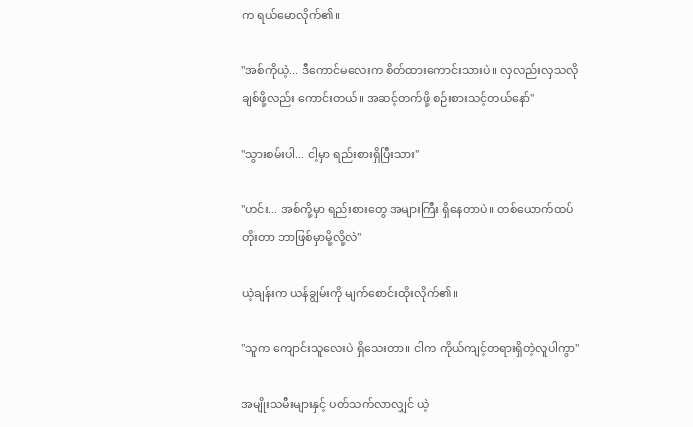က ရယ်မောလိုက်၏။

"အစ်ကိုယဲ့... ဒီကောင်မလေးက စိတ်ထားကောင်းသားပဲ။ လှလည်းလှသလို ချစ်ဖို့လည်း ကောင်းတယ်။ အဆင့်တက်ဖို့ စဉ်းစားသင့်တယ်နော်"

"သွားစမ်းပါ... ငါ့မှာ ရည်းစားရှိပြီးသား"

"ဟင်း... အစ်ကို့မှာ ရည်းစားတွေ အများကြီး ရှိနေတာပဲ။ တစ်ယောက်ထပ်တိုးတာ ဘာဖြစ်မှာမို့လို့လဲ"

ယဲ့ချန်းက ယန်ချွမ်းကို မျက်စောင်းထိုးလိုက်၏။

"သူက ကျောင်းသူလေးပဲ ရှိသေးတာ။ ငါက ကိုယ်ကျင့်တရားရှိတဲ့လူပါကွာ"

အမျိုးသမီးများနှင့် ပတ်သက်လာလျှင် ယဲ့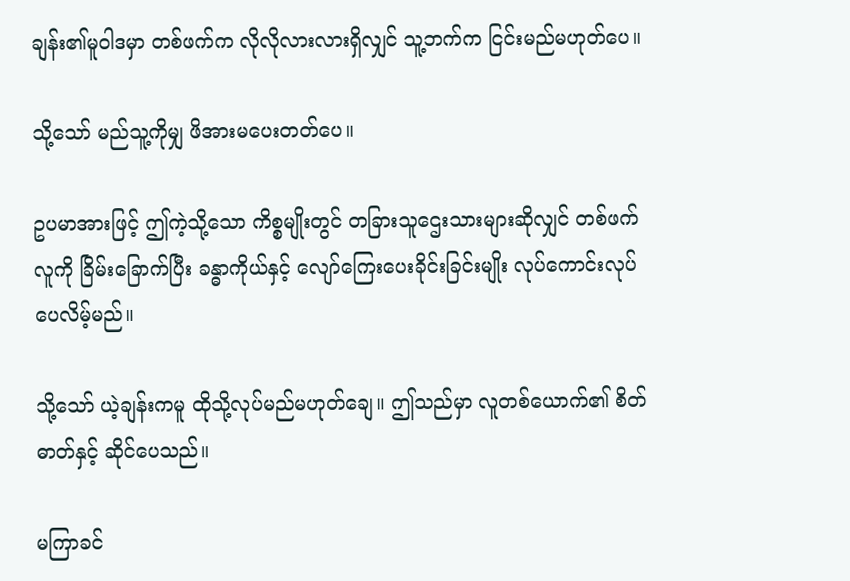ချန်း၏မူဝါဒမှာ တစ်ဖက်က လိုလိုလားလားရှိလျှင် သူ့ဘက်က ငြင်းမည်မဟုတ်ပေ။

သို့သော် မည်သူ့ကိုမျှ ဖိအားမပေးတတ်ပေ။

ဥပမာအားဖြင့် ဤကဲ့သို့သော ကိစ္စမျိုးတွင် တခြားသူဌေးသားများဆိုလျှင် တစ်ဖက်လူကို ခြိမ်းခြောက်ပြီး ခန္ဓာကိုယ်နှင့် လျော်ကြေးပေးခိုင်းခြင်းမျိုး လုပ်ကောင်းလုပ်ပေလိမ့်မည်။

သို့သော် ယဲ့ချန်းကမူ ထိုသို့လုပ်မည်မဟုတ်ချေ။ ဤသည်မှာ လူတစ်ယောက်၏ စိတ်ဓာတ်နှင့် ဆိုင်ပေသည်။

မကြာခင်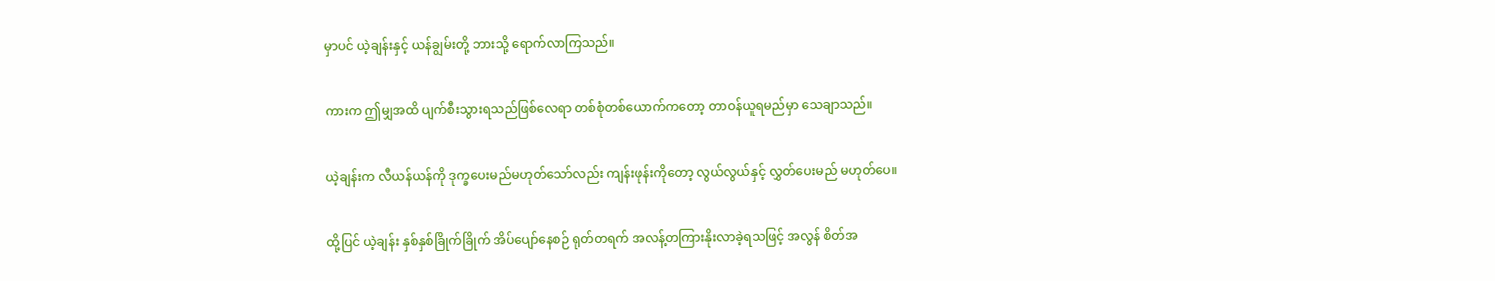မှာပင် ယဲ့ချန်းနှင့် ယန်ချွမ်းတို့ ဘားသို့ ရောက်လာကြသည်။

ကားက ဤမျှအထိ ပျက်စီးသွားရသည်ဖြစ်လေရာ တစ်စုံတစ်ယောက်ကတော့ တာဝန်ယူရမည်မှာ သေချာသည်။

ယဲ့ချန်းက လီယန်ယန်ကို ဒုက္ခပေးမည်မဟုတ်သော်လည်း ကျန်းဖုန်းကိုတော့ လွယ်လွယ်နှင့် လွှတ်ပေးမည် မဟုတ်ပေ။

ထို့ပြင် ယဲ့ချန်း နှစ်နှစ်ခြိုက်ခြိုက် အိပ်ပျော်နေစဉ် ရုတ်တရက် အလန့်တကြားနိုးလာခဲ့ရသဖြင့် အလွန် စိတ်အ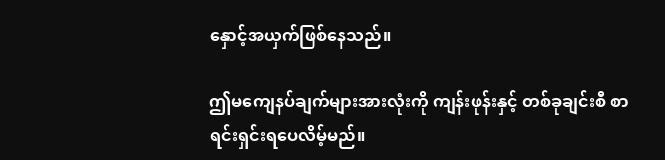နှောင့်အယှက်ဖြစ်နေသည်။

ဤမကျေနပ်ချက်များအားလုံးကို ကျန်းဖုန်းနှင့် တစ်ခုချင်းစီ စာရင်းရှင်းရပေလိမ့်မည်။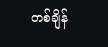တစ်ချိန်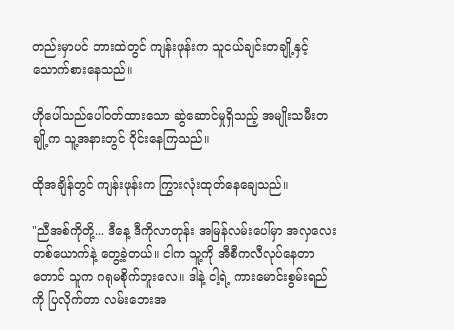တည်းမှာပင် ဘားထဲတွင် ကျန်းဖုန်းက သူငယ်ချင်းတချို့နှင့် သောက်စားနေသည်။

ဟိုပေါ်သည်ပေါ်ဝတ်ထားသော ဆွဲဆောင်မှုရှိသည့် အမျိုးသမီးတချို့က သူ့အနားတွင် ဝိုင်းနေကြသည်။

ထိုအချိန်တွင် ကျန်းဖုန်းက ကြွားလုံးထုတ်နေချေသည်။

"ညီအစ်ကိုတို့... ဒီနေ့ ဒီကိုလာတုန်း အမြန်လမ်းပေါ်မှာ အလှလေးတစ်ယောက်နဲ့ တွေ့ခဲ့တယ်။ ငါက သူ့ကို အီစီကလီလုပ်နေတာတောင် သူက ဂရုမစိုက်ဘူးလေ။ ဒါနဲ့ ငါ့ရဲ့ ကားမောင်းစွမ်းရည်ကို ပြလိုက်တာ လမ်းဘေးအ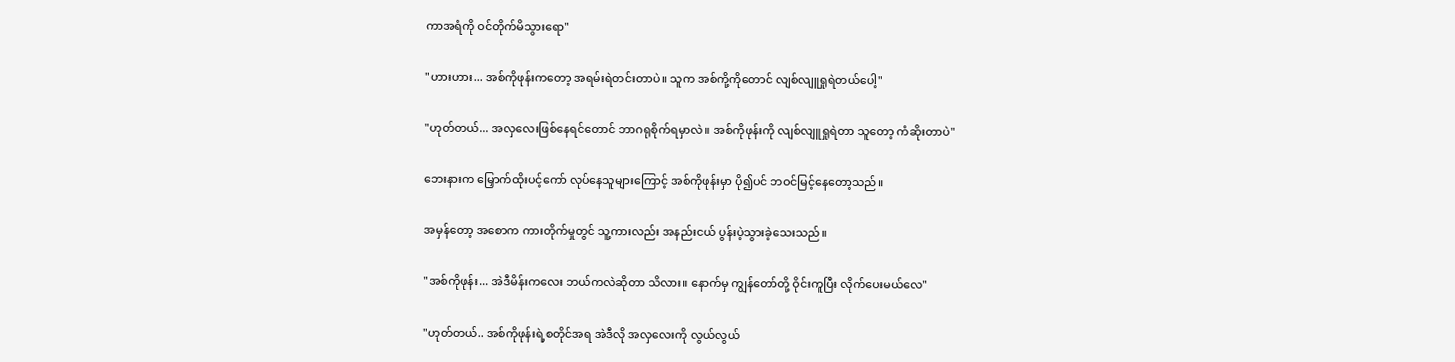ကာအရံကို ဝင်တိုက်မိသွားရော"

"ဟားဟား... အစ်ကိုဖုန်းကတော့ အရမ်းရဲတင်းတာပဲ။ သူက အစ်ကို့ကိုတောင် လျစ်လျူရှုရဲတယ်ပေါ့"

"ဟုတ်တယ်... အလှလေးဖြစ်နေရင်တောင် ဘာဂရုစိုက်ရမှာလဲ။ အစ်ကိုဖုန်းကို လျစ်လျူရှုရဲတာ သူတော့ ကံဆိုးတာပဲ"

ဘေးနားက မြှောက်ထိုးပင့်ကော် လုပ်နေသူများကြောင့် အစ်ကိုဖုန်းမှာ ပို၍ပင် ဘဝင်မြင့်နေတော့သည်။

အမှန်တော့ အစောက ကားတိုက်မှုတွင် သူ့ကားလည်း အနည်းငယ် ပွန်းပဲ့သွားခဲ့သေးသည်။

"အစ်ကိုဖုန်း... အဲဒီမိန်းကလေး ဘယ်ကလဲဆိုတာ သိလား။ နောက်မှ ကျွန်တော်တို့ ဝိုင်းကူပြီး လိုက်ပေးမယ်လေ"

"ဟုတ်တယ်.. အစ်ကိုဖုန်းရဲ့စတိုင်အရ အဲဒီလို အလှလေးကို လွယ်လွယ်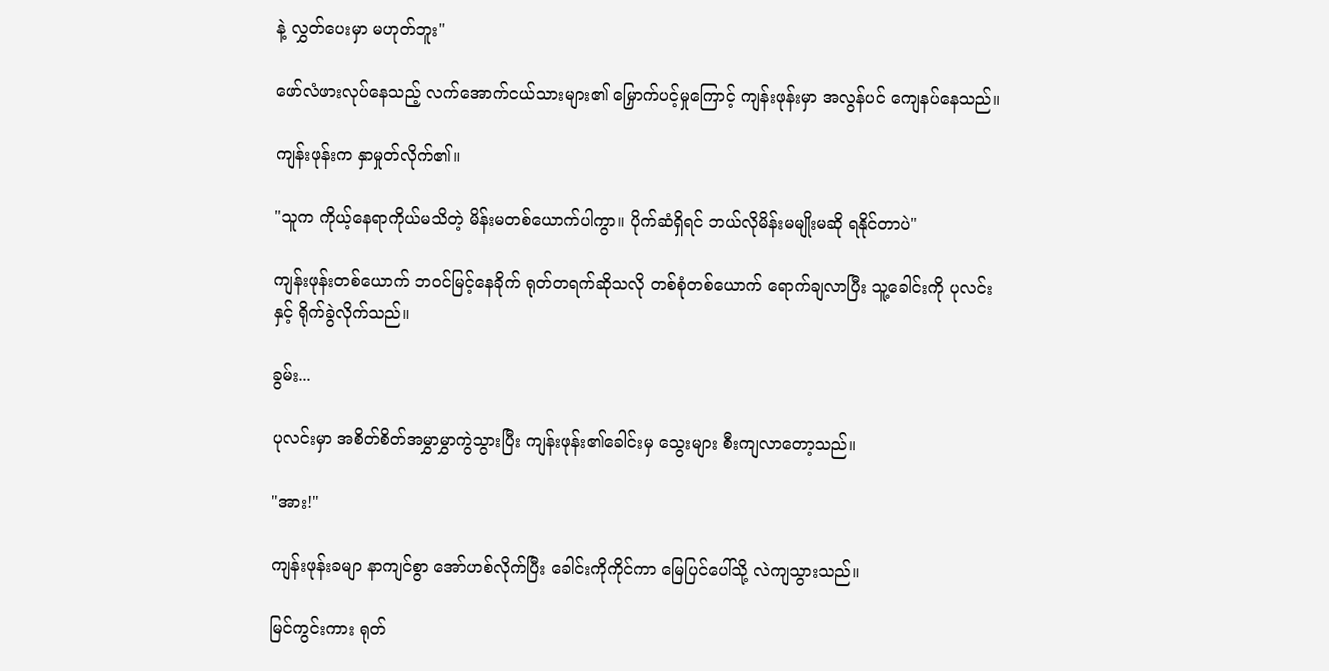နဲ့ လွှတ်ပေးမှာ မဟုတ်ဘူး"

ဖော်လံဖားလုပ်နေသည့် လက်အောက်ငယ်သားများ၏ မြှောက်ပင့်မှုကြောင့် ကျန်းဖုန်းမှာ အလွန်ပင် ကျေနပ်နေသည်။

ကျန်းဖုန်းက နှာမှုတ်လိုက်၏။

"သူက ကိုယ့်နေရာကိုယ်မသိတဲ့ မိန်းမတစ်ယောက်ပါကွာ။ ပိုက်ဆံရှိရင် ဘယ်လိုမိန်းမမျိုးမဆို ရနိုင်တာပဲ"

ကျန်းဖုန်းတစ်ယောက် ဘဝင်မြင့်နေခိုက် ရုတ်တရက်ဆိုသလို တစ်စုံတစ်ယောက် ရောက်ချလာပြီး သူ့ခေါင်းကို ပုလင်းနှင့် ရိုက်ခွဲလိုက်သည်။

ခွမ်း...

ပုလင်းမှာ အစိတ်စိတ်အမွှာမွှာကွဲသွားပြီး ကျန်းဖုန်း၏ခေါင်းမှ သွေးများ စီးကျလာတော့သည်။

"အား!"

ကျန်းဖုန်းခမျာ နာကျင်စွာ အော်ဟစ်လိုက်ပြီး ခေါင်းကိုကိုင်ကာ မြေပြင်ပေါ်သို့ လဲကျသွားသည်။

မြင်ကွင်းကား ရုတ်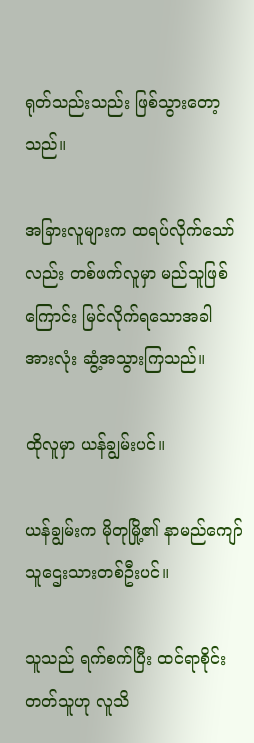ရုတ်သည်းသည်း ဖြစ်သွားတော့သည်။

အခြားလူများက ထရပ်လိုက်သော်လည်း တစ်ဖက်လူမှာ မည်သူဖြစ်ကြောင်း မြင်လိုက်ရသောအခါ အားလုံး ဆွံ့အသွားကြသည်။

ထိုလူမှာ ယန်ချွမ်းပင်။

ယန်ချွမ်းက မိုတုမြို့၏ နာမည်ကျော်သူဌေးသားတစ်ဦးပင်။

သူသည် ရက်စက်ပြီး ထင်ရာစိုင်းတတ်သူဟု လူသိ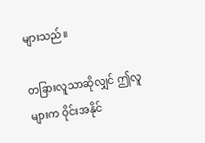များသည်။

တခြားလူသာဆိုလျှင် ဤလူများက ဝိုင်းအနိုင်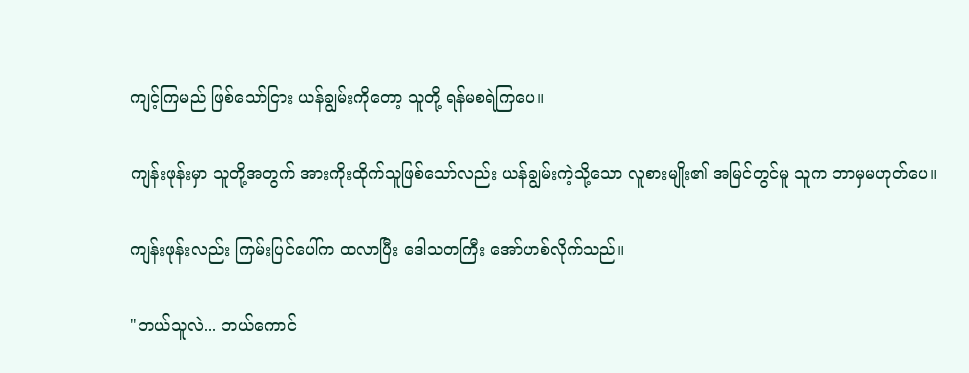ကျင့်ကြမည် ဖြစ်သော်ငြား ယန်ချွမ်းကိုတော့ သူတို့ ရန်မစရဲကြပေ။

ကျန်းဖုန်းမှာ သူတို့အတွက် အားကိုးထိုက်သူဖြစ်သော်လည်း ယန်ချွမ်းကဲ့သို့သော လူစားမျိုး၏ အမြင်တွင်မူ သူက ဘာမှမဟုတ်ပေ။

ကျန်းဖုန်းလည်း ကြမ်းပြင်ပေါ်က ထလာပြီး ဒေါသတကြီး အော်ဟစ်လိုက်သည်။

"ဘယ်သူလဲ... ဘယ်ကောင်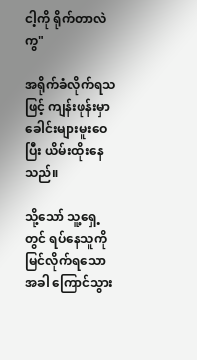ငါ့ကို ရိုက်တာလဲကွ"

အရိုက်ခံလိုက်ရသဖြင့် ကျန်းဖုန်းမှာ ခေါင်းများမူးဝေပြီး ယိမ်းထိုးနေသည်။

သို့သော် သူ့ရှေ့တွင် ရပ်နေသူကို မြင်လိုက်ရသောအခါ ကြောင်သွား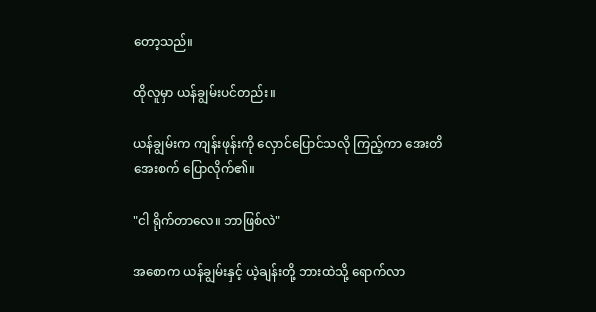တော့သည်။

ထိုလူမှာ ယန်ချွမ်းပင်တည်း။

ယန်ချွမ်းက ကျန်းဖုန်းကို လှောင်ပြောင်သလို ကြည့်ကာ အေးတိအေးစက် ပြောလိုက်၏။

"ငါ ရိုက်တာလေ။ ဘာဖြစ်လဲ"

အစောက ယန်ချွမ်းနှင့် ယဲ့ချန်းတို့ ဘားထဲသို့ ရောက်လာ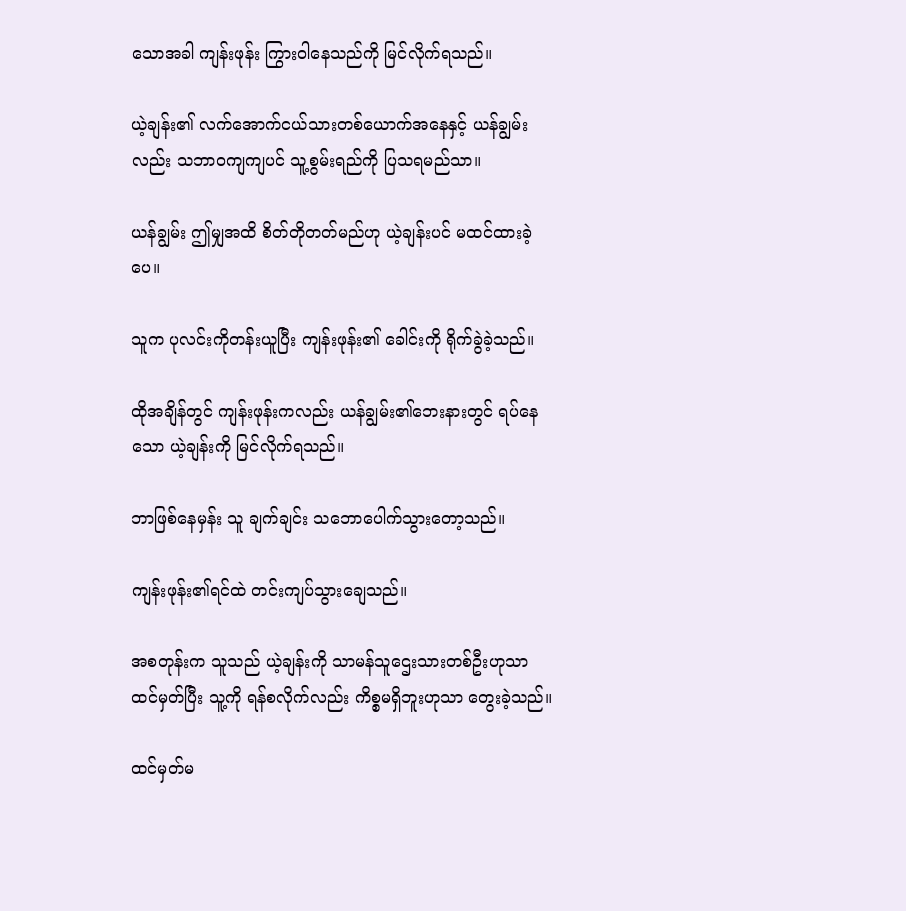သောအခါ ကျန်းဖုန်း ကြွားဝါနေသည်ကို မြင်လိုက်ရသည်။

ယဲ့ချန်း၏ လက်အောက်ငယ်သားတစ်ယောက်အနေနှင့် ယန်ချွမ်းလည်း သဘာဝကျကျပင် သူ့စွမ်းရည်ကို ပြသရမည်သာ။

ယန်ချွမ်း ဤမျှအထိ စိတ်တိုတတ်မည်ဟု ယဲ့ချန်းပင် မထင်ထားခဲ့ပေ။

သူက ပုလင်းကိုတန်းယူပြီး ကျန်းဖုန်း၏ ခေါင်းကို ရိုက်ခွဲခဲ့သည်။

ထိုအချိန်တွင် ကျန်းဖုန်းကလည်း ယန်ချွမ်း၏ဘေးနားတွင် ရပ်နေသော ယဲ့ချန်းကို မြင်လိုက်ရသည်။

ဘာဖြစ်နေမှန်း သူ ချက်ချင်း သဘောပေါက်သွားတော့သည်။

ကျန်းဖုန်း၏ရင်ထဲ တင်းကျပ်သွားချေသည်။

အစတုန်းက သူသည် ယဲ့ချန်းကို သာမန်သူဌေးသားတစ်ဦးဟုသာ ထင်မှတ်ပြီး သူ့ကို ရန်စလိုက်လည်း ကိစ္စမရှိဘူးဟုသာ တွေးခဲ့သည်။

ထင်မှတ်မ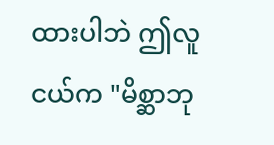ထားပါဘဲ ဤလူငယ်က "မိစ္ဆာဘု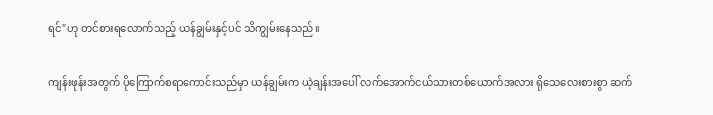ရင်"ဟု တင်စားရလောက်သည့် ယန်ချွမ်းနှင့်ပင် သိကျွမ်းနေသည်။

ကျန်းဖုန်းအတွက် ပိုကြောက်စရာကောင်းသည်မှာ ယန်ချွမ်းက ယဲ့ချန်းအပေါ် လက်အောက်ငယ်သားတစ်ယောက်အလား ရိုသေလေးစားစွာ ဆက်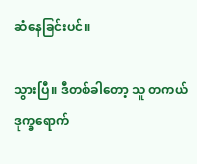ဆံနေခြင်းပင်။

သွားပြီ။ ဒီတစ်ခါတော့ သူ တကယ်ဒုက္ခရောက်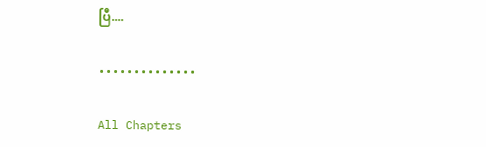ပြီ....

••••••••••••••

All Chapters